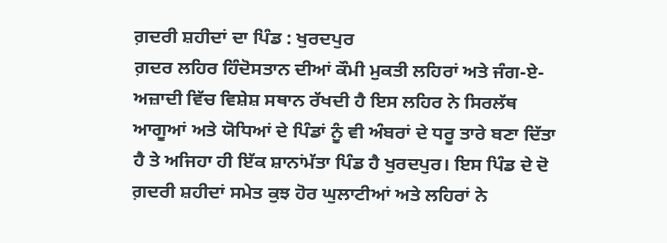ਗ਼ਦਰੀ ਸ਼ਹੀਦਾਂ ਦਾ ਪਿੰਡ : ਖੁਰਦਪੁਰ
ਗ਼ਦਰ ਲਹਿਰ ਹਿੰਦੋਸਤਾਨ ਦੀਆਂ ਕੌਮੀ ਮੁਕਤੀ ਲਹਿਰਾਂ ਅਤੇ ਜੰਗ-ਏ-ਅਜ਼ਾਦੀ ਵਿੱਚ ਵਿਸ਼ੇਸ਼ ਸਥਾਨ ਰੱਖਦੀ ਹੈ ਇਸ ਲਹਿਰ ਨੇ ਸਿਰਲੱਥ ਆਗੂਆਂ ਅਤੇ ਯੋਧਿਆਂ ਦੇ ਪਿੰਡਾਂ ਨੂੰ ਵੀ ਅੰਬਰਾਂ ਦੇ ਧਰੂ ਤਾਰੇ ਬਣਾ ਦਿੱਤਾ ਹੈ ਤੇ ਅਜਿਹਾ ਹੀ ਇੱਕ ਸ਼ਾਨਾਂਮੱਤਾ ਪਿੰਡ ਹੈ ਖੁਰਦਪੁਰ। ਇਸ ਪਿੰਡ ਦੇ ਦੋ ਗ਼ਦਰੀ ਸ਼ਹੀਦਾਂ ਸਮੇਤ ਕੁਝ ਹੋਰ ਘੁਲਾਟੀਆਂ ਅਤੇ ਲਹਿਰਾਂ ਨੇ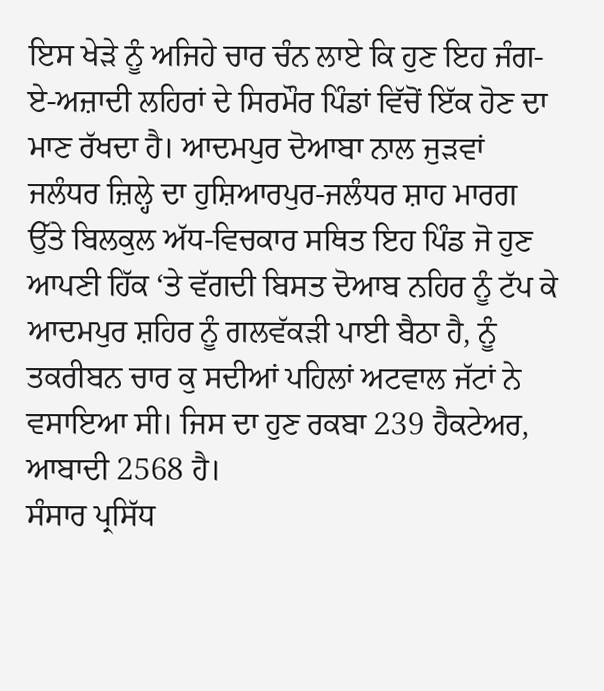ਇਸ ਖੇੜੇ ਨੂੰ ਅਜਿਹੇ ਚਾਰ ਚੰਨ ਲਾਏ ਕਿ ਹੁਣ ਇਹ ਜੰਗ-ਏ-ਅਜ਼ਾਦੀ ਲਹਿਰਾਂ ਦੇ ਸਿਰਮੌਰ ਪਿੰਡਾਂ ਵਿੱਚੋਂ ਇੱਕ ਹੋਣ ਦਾ ਮਾਣ ਰੱਖਦਾ ਹੈ। ਆਦਮਪੁਰ ਦੋਆਬਾ ਨਾਲ ਜੁੜਵਾਂ ਜਲੰਧਰ ਜ਼ਿਲ੍ਹੇ ਦਾ ਹੁਸ਼ਿਆਰਪੁਰ-ਜਲੰਧਰ ਸ਼ਾਹ ਮਾਰਗ ਉੱਤੇ ਬਿਲਕੁਲ ਅੱਧ-ਵਿਚਕਾਰ ਸਥਿਤ ਇਹ ਪਿੰਡ ਜੋ ਹੁਣ ਆਪਣੀ ਹਿੱਕ ‘ਤੇ ਵੱਗਦੀ ਬਿਸਤ ਦੋਆਬ ਨਹਿਰ ਨੂੰ ਟੱਪ ਕੇ ਆਦਮਪੁਰ ਸ਼ਹਿਰ ਨੂੰ ਗਲਵੱਕੜੀ ਪਾਈ ਬੈਠਾ ਹੈ, ਨੂੰ ਤਕਰੀਬਨ ਚਾਰ ਕੁ ਸਦੀਆਂ ਪਹਿਲਾਂ ਅਟਵਾਲ ਜੱਟਾਂ ਨੇ ਵਸਾਇਆ ਸੀ। ਜਿਸ ਦਾ ਹੁਣ ਰਕਬਾ 239 ਹੈਕਟੇਅਰ, ਆਬਾਦੀ 2568 ਹੈ।
ਸੰਸਾਰ ਪ੍ਰਸਿੱਧ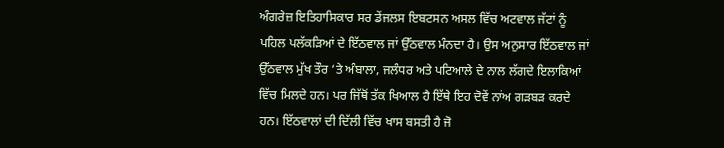ਅੰਗਰੇਜ਼ ਇਤਿਹਾਸਿਕਾਰ ਸਰ ਡੇਂਜਲਸ ਇਬਟਸਨ ਅਸਲ ਵਿੱਚ ਅਟਵਾਲ ਜੱਟਾਂ ਨੂੰ ਪਹਿਲ ਪਲੱਕੜਿਆਂ ਦੇ ਇੱਠਵਾਲ ਜਾਂ ਉੱਠਵਾਲ ਮੰਨਦਾ ਹੈ। ਉਸ ਅਨੁਸਾਰ ਇੱਠਵਾਲ ਜਾਂ ਉੱਠਵਾਲ ਮੁੱਖ ਤੌਰ ‘ਤੇ ਅੰਬਾਲਾ, ਜਲੰਧਰ ਅਤੇ ਪਟਿਆਲੇ ਦੇ ਨਾਲ ਲੱਗਦੇ ਇਲਾਕਿਆਂ ਵਿੱਚ ਮਿਲਦੇ ਹਨ। ਪਰ ਜਿੱਥੋਂ ਤੱਕ ਖਿਆਲ ਹੈ ਇੱਥੇ ਇਹ ਦੋਵੇਂ ਨਾਂਅ ਗੜਬੜ ਕਰਦੇ ਹਨ। ਇੱਠਵਾਲਾਂ ਦੀ ਦਿੱਲੀ ਵਿੱਚ ਖਾਸ ਬਸਤੀ ਹੈ ਜੋ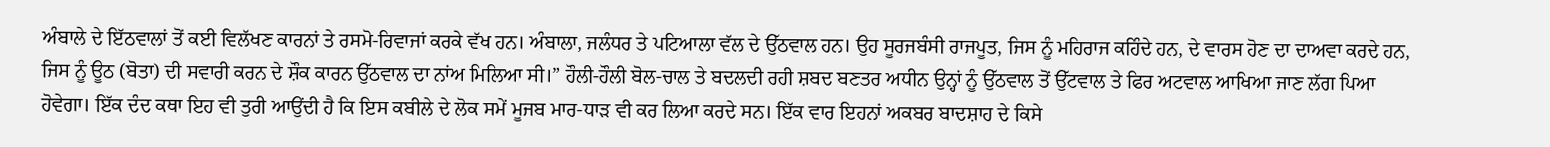ਅੰਬਾਲੇ ਦੇ ਇੱਠਵਾਲਾਂ ਤੋਂ ਕਈ ਵਿਲੱਖਣ ਕਾਰਨਾਂ ਤੇ ਰਸਮੋ-ਰਿਵਾਜਾਂ ਕਰਕੇ ਵੱਖ ਹਨ। ਅੰਬਾਲਾ, ਜਲੰਧਰ ਤੇ ਪਟਿਆਲਾ ਵੱਲ ਦੇ ਉੱਠਵਾਲ ਹਨ। ਉਹ ਸੂਰਜਬੰਸੀ ਰਾਜਪੂਤ, ਜਿਸ ਨੂੰ ਮਹਿਰਾਜ ਕਹਿੰਦੇ ਹਨ, ਦੇ ਵਾਰਸ ਹੋਣ ਦਾ ਦਾਅਵਾ ਕਰਦੇ ਹਨ, ਜਿਸ ਨੂੰ ਊਠ (ਬੋਤਾ) ਦੀ ਸਵਾਰੀ ਕਰਨ ਦੇ ਸ਼ੌਕ ਕਾਰਨ ਉੱਠਵਾਲ ਦਾ ਨਾਂਅ ਮਿਲਿਆ ਸੀ।” ਹੌਲੀ-ਹੌਲੀ ਬੋਲ-ਚਾਲ ਤੇ ਬਦਲਦੀ ਰਹੀ ਸ਼ਬਦ ਬਣਤਰ ਅਧੀਨ ਉਨ੍ਹਾਂ ਨੂੰ ਉੱਠਵਾਲ ਤੋਂ ਉੱਟਵਾਲ ਤੇ ਫਿਰ ਅਟਵਾਲ ਆਖਿਆ ਜਾਣ ਲੱਗ ਪਿਆ ਹੋਵੇਗਾ। ਇੱਕ ਦੰਦ ਕਥਾ ਇਹ ਵੀ ਤੁਰੀ ਆਉਂਦੀ ਹੈ ਕਿ ਇਸ ਕਬੀਲੇ ਦੇ ਲੋਕ ਸਮੇਂ ਮੂਜਬ ਮਾਰ-ਧਾੜ ਵੀ ਕਰ ਲਿਆ ਕਰਦੇ ਸਨ। ਇੱਕ ਵਾਰ ਇਹਨਾਂ ਅਕਬਰ ਬਾਦਸ਼ਾਹ ਦੇ ਕਿਸੇ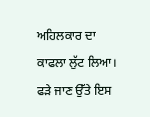ਅਹਿਲਕਾਰ ਦਾ ਕਾਫਲਾ ਲੁੱਟ ਲਿਆ। ਫੜੇ ਜਾਣ ਉੱਤੇ ਇਸ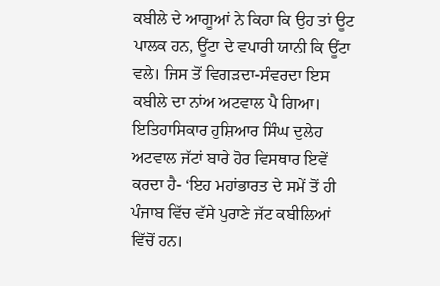ਕਬੀਲੇ ਦੇ ਆਗੂਆਂ ਨੇ ਕਿਹਾ ਕਿ ਉਹ ਤਾਂ ਊਟ ਪਾਲਕ ਹਨ, ਊਂਟਾ ਦੇ ਵਪਾਰੀ ਯਾਨੀ ਕਿ ਊਂਟਾ ਵਲੇ। ਜਿਸ ਤੋਂ ਵਿਗੜਦਾ-ਸੰਵਰਦਾ ਇਸ ਕਬੀਲੇ ਦਾ ਨਾਂਅ ਅਟਵਾਲ ਪੈ ਗਿਆ।
ਇਤਿਹਾਸਿਕਾਰ ਹੁਸ਼ਿਆਰ ਸਿੰਘ ਦੁਲੇਹ ਅਟਵਾਲ ਜੱਟਾਂ ਬਾਰੇ ਹੋਰ ਵਿਸਥਾਰ ਇਵੇਂ ਕਰਦਾ ਹੈ- ‘ਇਹ ਮਹਾਂਭਾਰਤ ਦੇ ਸਮੇਂ ਤੋਂ ਹੀ ਪੰਜਾਬ ਵਿੱਚ ਵੱਸੇ ਪੁਰਾਣੇ ਜੱਟ ਕਬੀਲਿਆਂ ਵਿੱਚੋਂ ਹਨ।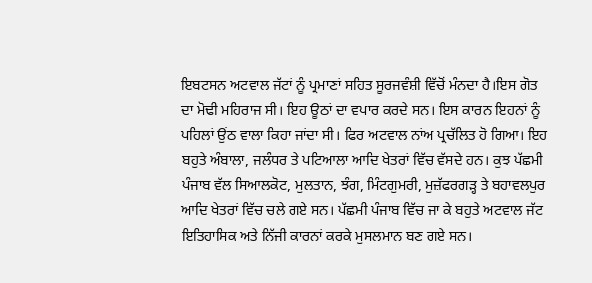ਇਬਟਸਨ ਅਟਵਾਲ ਜੱਟਾਂ ਨੂੰ ਪ੍ਰਮਾਣਾਂ ਸਹਿਤ ਸੂਰਜਵੰਸ਼ੀ ਵਿੱਚੋਂ ਮੰਨਦਾ ਹੈ।ਇਸ ਗੋਤ ਦਾ ਮੋਢੀ ਮਹਿਰਾਜ ਸੀ। ਇਹ ਊਠਾਂ ਦਾ ਵਪਾਰ ਕਰਦੇ ਸਨ। ਇਸ ਕਾਰਨ ਇਹਨਾਂ ਨੂੰ ਪਹਿਲਾਂ ਉਂਠ ਵਾਲਾ ਕਿਹਾ ਜਾਂਦਾ ਸੀ। ਫਿਰ ਅਟਵਾਲ ਨਾਂਅ ਪ੍ਰਚੱਲਿਤ ਹੋ ਗਿਆ। ਇਹ ਬਹੁਤੇ ਅੰਬਾਲਾ, ਜਲੰਧਰ ਤੇ ਪਟਿਆਲਾ ਆਦਿ ਖੇਤਰਾਂ ਵਿੱਚ ਵੱਸਦੇ ਹਨ। ਕੁਝ ਪੱਛਮੀ ਪੰਜਾਬ ਵੱਲ ਸਿਆਲਕੋਟ, ਮੁਲਤਾਨ, ਝੰਗ, ਮਿੰਟਗੁਮਰੀ, ਮੁਜ਼ੱਫਰਗੜ੍ਹ ਤੇ ਬਹਾਵਲਪੁਰ ਆਦਿ ਖੇਤਰਾਂ ਵਿੱਚ ਚਲੇ ਗਏ ਸਨ। ਪੱਛਮੀ ਪੰਜਾਬ ਵਿੱਚ ਜਾ ਕੇ ਬਹੁਤੇ ਅਟਵਾਲ ਜੱਟ ਇਤਿਹਾਸਿਕ ਅਤੇ ਨਿੱਜੀ ਕਾਰਨਾਂ ਕਰਕੇ ਮੁਸਲਮਾਨ ਬਣ ਗਏ ਸਨ।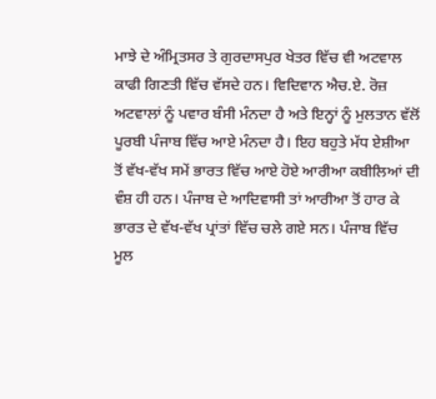ਮਾਝੇ ਦੇ ਅੰਮ੍ਰਿਤਸਰ ਤੇ ਗੁਰਦਾਸਪੁਰ ਖੇਤਰ ਵਿੱਚ ਵੀ ਅਟਵਾਲ ਕਾਫੀ ਗਿਣਤੀ ਵਿੱਚ ਵੱਸਦੇ ਹਨ। ਵਿਦਿਵਾਨ ਐਚ.ਏ. ਰੋਜ਼ ਅਟਵਾਲਾਂ ਨੂੰ ਪਵਾਰ ਬੰਸੀ ਮੰਨਦਾ ਹੈ ਅਤੇ ਇਨ੍ਹਾਂ ਨੂੰ ਮੁਲਤਾਨ ਵੱਲੋਂ ਪੂਰਬੀ ਪੰਜਾਬ ਵਿੱਚ ਆਏ ਮੰਨਦਾ ਹੈ। ਇਹ ਬਹੁਤੇ ਮੱਧ ਏਸ਼ੀਆ ਤੋਂ ਵੱਖ-ਵੱਖ ਸਮੇਂ ਭਾਰਤ ਵਿੱਚ ਆਏ ਹੋਏ ਆਰੀਆ ਕਬੀਲਿਆਂ ਦੀ ਵੰਸ਼ ਹੀ ਹਨ। ਪੰਜਾਬ ਦੇ ਆਦਿਵਾਸੀ ਤਾਂ ਆਰੀਆ ਤੋਂ ਹਾਰ ਕੇ ਭਾਰਤ ਦੇ ਵੱਖ-ਵੱਖ ਪ੍ਰਾਂਤਾਂ ਵਿੱਚ ਚਲੇ ਗਏ ਸਨ। ਪੰਜਾਬ ਵਿੱਚ ਮੂਲ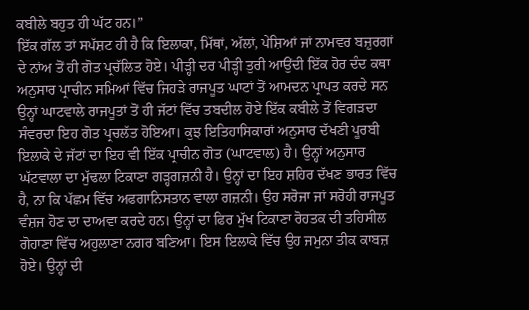ਕਬੀਲੇ ਬਹੁਤ ਹੀ ਘੱਟ ਹਨ।”
ਇੱਕ ਗੱਲ ਤਾਂ ਸਪੱਸ਼ਟ ਹੀ ਹੈ ਕਿ ਇਲਾਕਾ, ਮਿੱਥਾਂ, ਅੱਲਾਂ, ਪੇਸ਼ਿਆਂ ਜਾਂ ਨਾਮਵਰ ਬਜ਼ੁਰਗਾਂ ਦੇ ਨਾਂਅ ਤੋਂ ਹੀ ਗੋਤ ਪ੍ਰਚੱਲਿਤ ਹੋਏ। ਪੀੜ੍ਹੀ ਦਰ ਪੀੜ੍ਹੀ ਤੁਰੀ ਆਉਂਦੀ ਇੱਕ ਹੋਰ ਦੰਦ ਕਥਾ ਅਨੁਸਾਰ ਪ੍ਰਾਚੀਨ ਸਮਿਆਂ ਵਿੱਚ ਜਿਹੜੇ ਰਾਜਪੂਤ ਘਾਟਾਂ ਤੋਂ ਆਮਦਨ ਪ੍ਰਾਪਤ ਕਰਦੇ ਸਨ ਉਨ੍ਹਾਂ ਘਾਟਵਾਲੇ ਰਾਜਪੂਤਾਂ ਤੋਂ ਹੀ ਜੱਟਾਂ ਵਿੱਚ ਤਬਦੀਲ ਹੋਏ ਇੱਕ ਕਬੀਲੇ ਤੋਂ ਵਿਗੜਦਾ ਸੰਵਰਦਾ ਇਹ ਗੋਤ ਪ੍ਰਚਲੱਤ ਹੋਇਆ। ਕੁਝ ਇਤਿਹਾਸਿਕਾਰਾਂ ਅਨੁਸਾਰ ਦੱਖਣੀ ਪੂਰਬੀ ਇਲਾਕੇ ਦੇ ਜੱਟਾਂ ਦਾ ਇਹ ਵੀ ਇੱਕ ਪ੍ਰਾਚੀਨ ਗੋਤ (ਘਾਟਵਾਲ) ਹੈ। ਉਨ੍ਹਾਂ ਅਨੁਸਾਰ ਘੱਟਵਾਲਾ ਦਾ ਮੁੱਢਲਾ ਟਿਕਾਣਾ ਗੜ੍ਹਗਜ਼ਨੀ ਹੈ। ਉਨ੍ਹਾਂ ਦਾ ਇਹ ਸ਼ਹਿਰ ਦੱਖਣ ਭਾਰਤ ਵਿੱਚ ਹੈ, ਨਾ ਕਿ ਪੱਛਮ ਵਿੱਚ ਅਫਗਾਨਿਸਤਾਨ ਵਾਲਾ ਗਜ਼ਨੀ। ਉਹ ਸਰੋਜਾ ਜਾਂ ਸਰੋਹੀ ਰਾਜਪੂਤ ਵੰਸ਼ਜ ਹੋਣ ਦਾ ਦਾਅਵਾ ਕਰਦੇ ਹਨ। ਉਨ੍ਹਾਂ ਦਾ ਫਿਰ ਮੁੱਖ ਟਿਕਾਣਾ ਰੋਹਤਕ ਦੀ ਤਹਿਸੀਲ ਗੋਹਾਣਾ ਵਿੱਚ ਅਹੁਲਾਣਾ ਨਗਰ ਬਣਿਆ। ਇਸ ਇਲਾਕੇ ਵਿੱਚ ਉਹ ਜਮੁਨਾ ਤੀਕ ਕਾਬਜ਼ ਹੋਏ। ਉਨ੍ਹਾਂ ਦੀ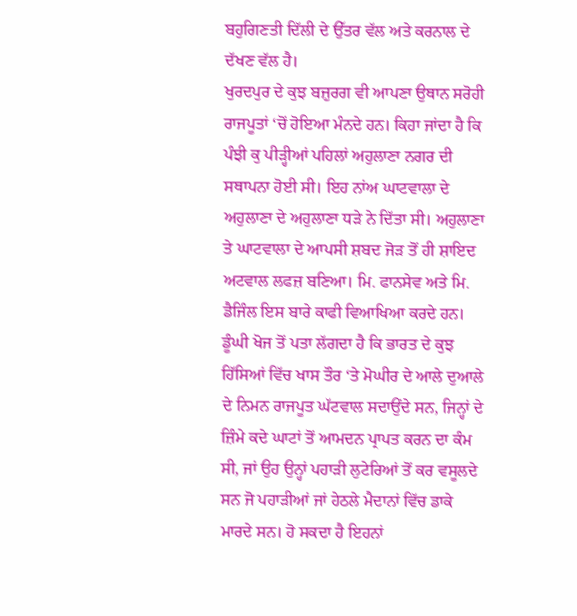ਬਹੁਗਿਣਤੀ ਦਿੱਲੀ ਦੇ ਉੱਤਰ ਵੱਲ ਅਤੇ ਕਰਨਾਲ ਦੇ ਦੱਖਣ ਵੱਲ ਹੈ।
ਖੁਰਦਪੁਰ ਦੇ ਕੁਝ ਬਜ਼ੁਰਗ ਵੀ ਆਪਣਾ ਉਥਾਨ ਸਰੋਹੀ ਰਾਜਪੂਤਾਂ ‘ਚੋਂ ਹੋਇਆ ਮੰਨਦੇ ਹਨ। ਕਿਹਾ ਜਾਂਦਾ ਹੈ ਕਿ ਪੰਝੀ ਕੁ ਪੀੜ੍ਹੀਆਂ ਪਹਿਲਾਂ ਅਹੁਲਾਣਾ ਨਗਰ ਦੀ ਸਥਾਪਨਾ ਹੋਈ ਸੀ। ਇਹ ਨਾਂਅ ਘਾਟਵਾਲਾ ਦੇ ਅਹੁਲਾਣਾ ਦੇ ਅਹੁਲਾਣਾ ਧੜੇ ਨੇ ਦਿੱਤਾ ਸੀ। ਅਹੁਲਾਣਾ ਤੇ ਘਾਟਵਾਲਾ ਦੇ ਆਪਸੀ ਸ਼ਬਦ ਜੋੜ ਤੋਂ ਹੀ ਸ਼ਾਇਦ ਅਟਵਾਲ ਲਫਜ਼ ਬਣਿਆ। ਮਿ. ਫਾਨਸੇਵ ਅਤੇ ਮਿ. ਡੈਜਿੰਲ ਇਸ ਬਾਰੇ ਕਾਫੀ ਵਿਆਖਿਆ ਕਰਦੇ ਹਨ। ਡੂੰਘੀ ਖੋਜ ਤੋਂ ਪਤਾ ਲੱਗਦਾ ਹੈ ਕਿ ਭਾਰਤ ਦੇ ਕੁਝ ਹਿੱਸਿਆਂ ਵਿੱਚ ਖਾਸ ਤੌਰ ‘ਤੇ ਮੋਘੀਰ ਦੇ ਆਲੇ ਦੁਆਲੇ ਦੇ ਨਿਮਨ ਰਾਜਪੂਤ ਘੱਟਵਾਲ ਸਦਾਉਂਦੇ ਸਨ, ਜਿਨ੍ਹਾਂ ਦੇ ਜ਼ਿੰਮੇ ਕਦੇ ਘਾਟਾਂ ਤੋਂ ਆਮਦਨ ਪ੍ਰਾਪਤ ਕਰਨ ਦਾ ਕੰਮ ਸੀ, ਜਾਂ ਉਹ ਉਨ੍ਹਾਂ ਪਹਾੜੀ ਲੁਟੇਰਿਆਂ ਤੋਂ ਕਰ ਵਸੂਲਦੇ ਸਨ ਜੋ ਪਹਾੜੀਆਂ ਜਾਂ ਹੇਠਲੇ ਮੈਦਾਨਾਂ ਵਿੱਚ ਡਾਕੇ ਮਾਰਦੇ ਸਨ। ਹੋ ਸਕਦਾ ਹੈ ਇਹਨਾਂ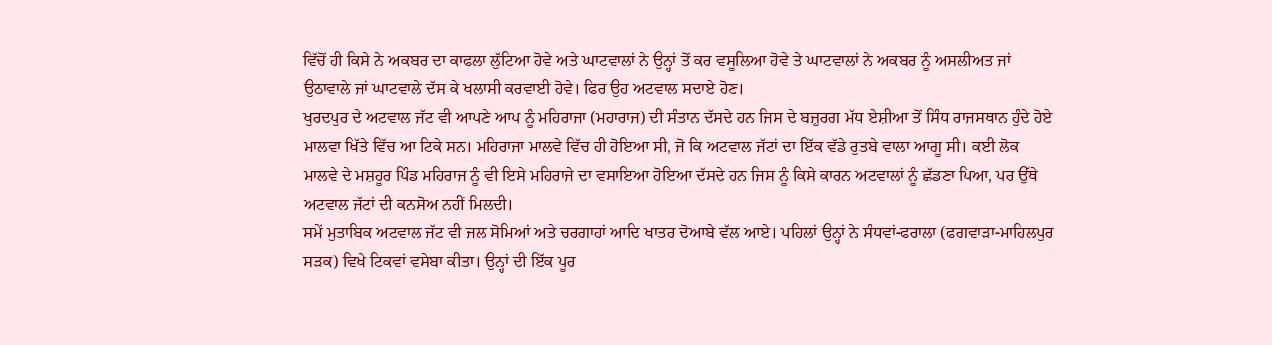ਵਿੱਚੋਂ ਹੀ ਕਿਸੇ ਨੇ ਅਕਬਰ ਦਾ ਕਾਫਲਾ ਲੁੱਟਿਆ ਹੋਵੇ ਅਤੇ ਘਾਟਵਾਲਾਂ ਨੇ ਉਨ੍ਹਾਂ ਤੋਂ ਕਰ ਵਸੂਲਿਆ ਹੋਵੇ ਤੇ ਘਾਟਵਾਲਾਂ ਨੇ ਅਕਬਰ ਨੂੰ ਅਸਲੀਅਤ ਜਾਂ ਉਠਾਵਾਲੇ ਜਾਂ ਘਾਟਵਾਲੇ ਦੱਸ ਕੇ ਖਲਾਸੀ ਕਰਵਾਈ ਹੋਵੇ। ਫਿਰ ਉਹ ਅਟਵਾਲ ਸਦਾਏ ਹੋਣ।
ਖੁਰਦਪੁਰ ਦੇ ਅਟਵਾਲ ਜੱਟ ਵੀ ਆਪਣੇ ਆਪ ਨੂੰ ਮਹਿਰਾਜਾ (ਮਹਾਰਾਜ) ਦੀ ਸੰਤਾਨ ਦੱਸਦੇ ਹਨ ਜਿਸ ਦੇ ਬਜ਼ੁਰਗ ਮੱਧ ਏਸ਼ੀਆ ਤੋਂ ਸਿੰਧ ਰਾਜਸਥਾਨ ਹੁੰਦੇ ਹੋਏ ਮਾਲਵਾ ਖਿੱਤੇ ਵਿੱਚ ਆ ਟਿਕੇ ਸਨ। ਮਹਿਰਾਜਾ ਮਾਲਵੇ ਵਿੱਚ ਹੀ ਹੋਇਆ ਸੀ, ਜੋ ਕਿ ਅਟਵਾਲ ਜੱਟਾਂ ਦਾ ਇੱਕ ਵੱਡੇ ਰੁਤਬੇ ਵਾਲਾ ਆਗੂ ਸੀ। ਕਈ ਲੋਕ ਮਾਲਵੇ ਦੇ ਮਸ਼ਹੂਰ ਪਿੰਡ ਮਹਿਰਾਜ ਨੂੰ ਵੀ ਇਸੇ ਮਹਿਰਾਜੇ ਦਾ ਵਸਾਇਆ ਹੋਇਆ ਦੱਸਦੇ ਹਨ ਜਿਸ ਨੂੰ ਕਿਸੇ ਕਾਰਨ ਅਟਵਾਲਾਂ ਨੂੰ ਛੱਡਣਾ ਪਿਆ, ਪਰ ਉੱਥੇ ਅਟਵਾਲ ਜੱਟਾਂ ਦੀ ਕਨਸੋਅ ਨਹੀਂ ਮਿਲਦੀ।
ਸਮੇਂ ਮੁਤਾਬਿਕ ਅਟਵਾਲ ਜੱਟ ਵੀ ਜਲ ਸੋਮਿਆਂ ਅਤੇ ਚਰਗਾਹਾਂ ਆਦਿ ਖਾਤਰ ਦੋਆਬੇ ਵੱਲ ਆਏ। ਪਹਿਲਾਂ ਉਨ੍ਹਾਂ ਨੇ ਸੰਧਵਾਂ-ਫਰਾਲਾ (ਫਗਵਾੜਾ-ਮਾਹਿਲਪੁਰ ਸੜਕ) ਵਿਖੇ ਟਿਕਵਾਂ ਵਸੇਬਾ ਕੀਤਾ। ਉਨ੍ਹਾਂ ਦੀ ਇੱਕ ਪੂਰ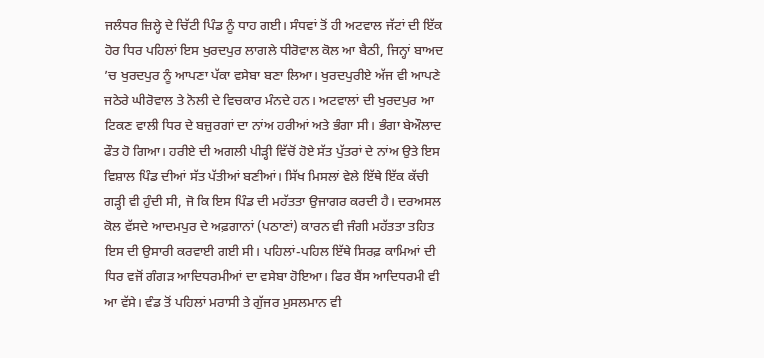ਜਲੰਧਰ ਜ਼ਿਲ੍ਹੇ ਦੇ ਚਿੱਟੀ ਪਿੰਡ ਨੂੰ ਧਾਹ ਗਈ। ਸੰਧਵਾਂ ਤੋਂ ਹੀ ਅਟਵਾਲ ਜੱਟਾਂ ਦੀ ਇੱਕ ਹੋਰ ਧਿਰ ਪਹਿਲਾਂ ਇਸ ਖੁਰਦਪੁਰ ਲਾਗਲੇ ਧੀਰੋਵਾਲ ਕੋਲ ਆ ਬੈਠੀ, ਜਿਨ੍ਹਾਂ ਬਾਅਦ ’ਚ ਖੁਰਦਪੁਰ ਨੂੰ ਆਪਣਾ ਪੱਕਾ ਵਸੇਬਾ ਬਣਾ ਲਿਆ। ਖੁਰਦਪੁਰੀਏ ਅੱਜ ਵੀ ਆਪਣੇ ਜਠੇਰੇ ਘੀਰੋਵਾਲ ਤੇ ਨੋਲੀ ਦੇ ਵਿਚਕਾਰ ਮੰਨਦੇ ਹਨ। ਅਟਵਾਲਾਂ ਦੀ ਖੁਰਦਪੁਰ ਆ ਟਿਕਣ ਵਾਲੀ ਧਿਰ ਦੇ ਬਜ਼ੁਰਗਾਂ ਦਾ ਨਾਂਅ ਹਰੀਆਂ ਅਤੇ ਭੰਗਾ ਸੀ। ਭੰਗਾ ਬੇਔਲਾਦ ਫੌਤ ਹੋ ਗਿਆ। ਹਰੀਏ ਦੀ ਅਗਲੀ ਪੀੜ੍ਹੀ ਵਿੱਚੋਂ ਹੋਏ ਸੱਤ ਪੁੱਤਰਾਂ ਦੇ ਨਾਂਅ ਉਤੇ ਇਸ ਵਿਸ਼ਾਲ ਪਿੰਡ ਦੀਆਂ ਸੱਤ ਪੱਤੀਆਂ ਬਣੀਆਂ। ਸਿੱਖ ਮਿਸਲਾਂ ਵੇਲੇ ਇੱਥੇ ਇੱਕ ਕੱਚੀ ਗੜ੍ਹੀ ਵੀ ਹੁੰਦੀ ਸੀ, ਜੋ ਕਿ ਇਸ ਪਿੰਡ ਦੀ ਮਹੱਤਤਾ ਉਜਾਗਰ ਕਰਦੀ ਹੈ। ਦਰਅਸਲ ਕੋਲ ਵੱਸਦੇ ਆਦਮਪੁਰ ਦੇ ਅਫ਼ਗਾਨਾਂ (ਪਠਾਣਾਂ) ਕਾਰਨ ਵੀ ਜੰਗੀ ਮਹੱਤਤਾ ਤਹਿਤ ਇਸ ਦੀ ਉਸਾਰੀ ਕਰਵਾਈ ਗਈ ਸੀ। ਪਹਿਲਾਂ-ਪਹਿਲ ਇੱਥੇ ਸਿਰਫ਼ ਕਾਮਿਆਂ ਦੀ ਧਿਰ ਵਜੋਂ ਗੰਗੜ ਆਦਿਧਰਮੀਆਂ ਦਾ ਵਸੇਬਾ ਹੋਇਆ। ਫਿਰ ਬੈਂਸ ਆਦਿਧਰਮੀ ਵੀ ਆ ਵੱਸੇ। ਵੰਡ ਤੋਂ ਪਹਿਲਾਂ ਮਰਾਸੀ ਤੇ ਗੁੱਜਰ ਮੁਸਲਮਾਨ ਵੀ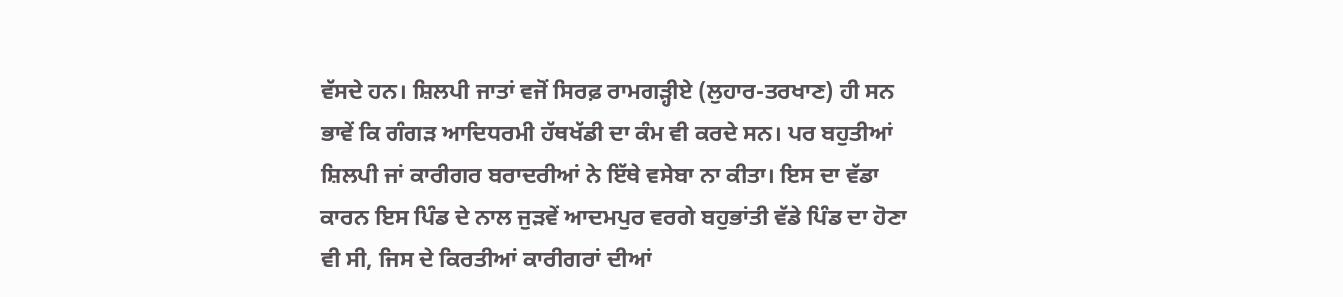ਵੱਸਦੇ ਹਨ। ਸ਼ਿਲਪੀ ਜਾਤਾਂ ਵਜੋਂ ਸਿਰਫ਼ ਰਾਮਗੜ੍ਹੀਏ (ਲੁਹਾਰ-ਤਰਖਾਣ) ਹੀ ਸਨ ਭਾਵੇਂ ਕਿ ਗੰਗੜ ਆਦਿਧਰਮੀ ਹੱਥਖੱਡੀ ਦਾ ਕੰਮ ਵੀ ਕਰਦੇ ਸਨ। ਪਰ ਬਹੁਤੀਆਂ ਸ਼ਿਲਪੀ ਜਾਂ ਕਾਰੀਗਰ ਬਰਾਦਰੀਆਂ ਨੇ ਇੱਥੇ ਵਸੇਬਾ ਨਾ ਕੀਤਾ। ਇਸ ਦਾ ਵੱਡਾ ਕਾਰਨ ਇਸ ਪਿੰਡ ਦੇ ਨਾਲ ਜੁੜਵੇਂ ਆਦਮਪੁਰ ਵਰਗੇ ਬਹੁਭਾਂਤੀ ਵੱਡੇ ਪਿੰਡ ਦਾ ਹੋਣਾ ਵੀ ਸੀ, ਜਿਸ ਦੇ ਕਿਰਤੀਆਂ ਕਾਰੀਗਰਾਂ ਦੀਆਂ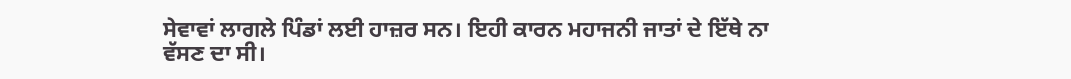ਸੇਵਾਵਾਂ ਲਾਗਲੇ ਪਿੰਡਾਂ ਲਈ ਹਾਜ਼ਰ ਸਨ। ਇਹੀ ਕਾਰਨ ਮਹਾਜਨੀ ਜਾਤਾਂ ਦੇ ਇੱਥੇ ਨਾ ਵੱਸਣ ਦਾ ਸੀ।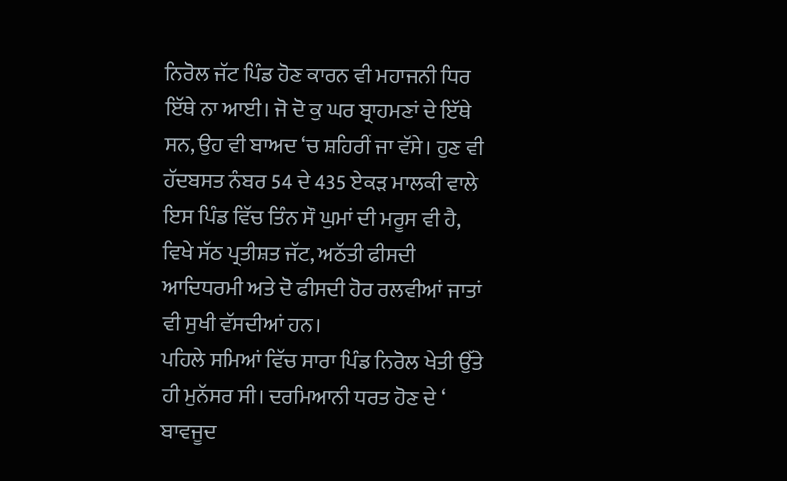ਨਿਰੋਲ ਜੱਟ ਪਿੰਡ ਹੋਣ ਕਾਰਨ ਵੀ ਮਹਾਜਨੀ ਧਿਰ ਇੱਥੇ ਨਾ ਆਈ। ਜੋ ਦੋ ਕੁ ਘਰ ਬ੍ਰਾਹਮਣਾਂ ਦੇ ਇੱਥੇ ਸਨ, ਉਹ ਵੀ ਬਾਅਦ ‘ਚ ਸ਼ਹਿਰੀਂ ਜਾ ਵੱਸੇ। ਹੁਣ ਵੀ ਹੱਦਬਸਤ ਨੰਬਰ 54 ਦੇ 435 ਏਕੜ ਮਾਲਕੀ ਵਾਲੇ ਇਸ ਪਿੰਡ ਵਿੱਚ ਤਿੰਨ ਸੌ ਘੁਮਾਂ ਦੀ ਮਰੂਸ ਵੀ ਹੈ, ਵਿਖੇ ਸੱਠ ਪ੍ਰਤੀਸ਼ਤ ਜੱਟ, ਅਠੱਤੀ ਫੀਸਦੀ ਆਦਿਧਰਮੀ ਅਤੇ ਦੋ ਫੀਸਦੀ ਹੋਰ ਰਲਵੀਆਂ ਜਾਤਾਂ ਵੀ ਸੁਖੀ ਵੱਸਦੀਆਂ ਹਨ।
ਪਹਿਲੇ ਸਮਿਆਂ ਵਿੱਚ ਸਾਰਾ ਪਿੰਡ ਨਿਰੋਲ ਖੇਤੀ ਉੱਤੇ ਹੀ ਮੁਨੱਸਰ ਸੀ। ਦਰਮਿਆਨੀ ਧਰਤ ਹੋਣ ਦੇ ‘ ਬਾਵਜੂਦ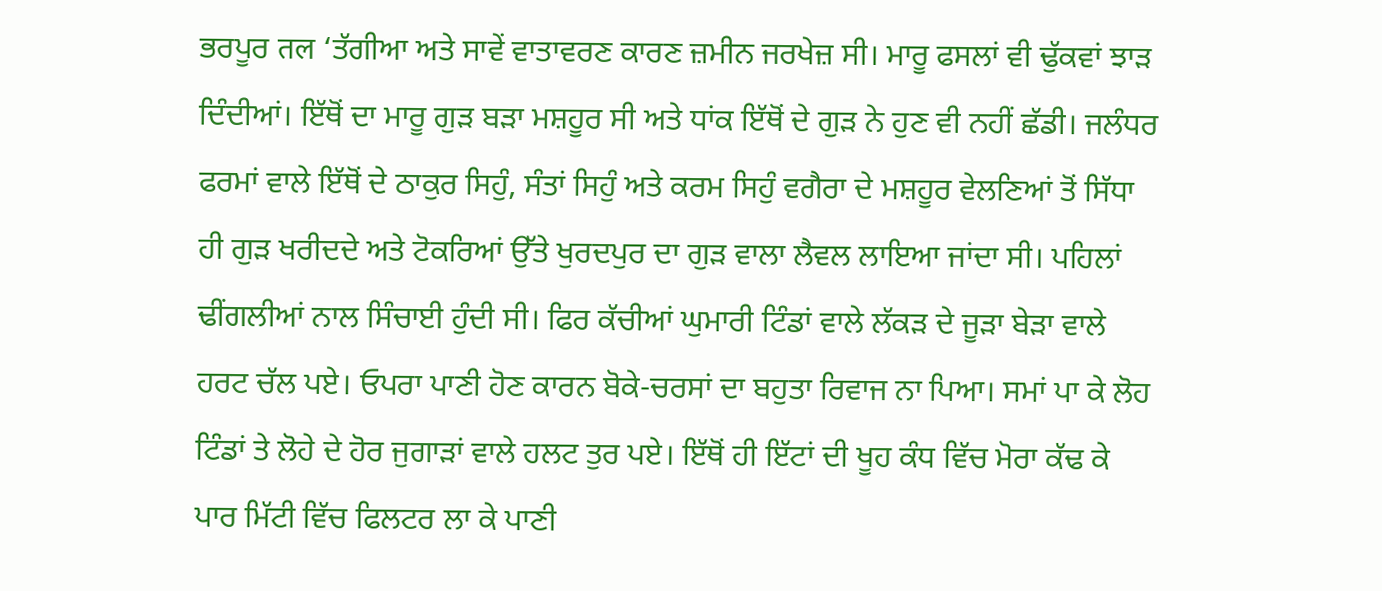ਭਰਪੂਰ तल ‘ਤੱਗੀਆ ਅਤੇ ਸਾਵੇਂ ਵਾਤਾਵਰਣ ਕਾਰਣ ਜ਼ਮੀਨ ਜਰਖੇਜ਼ ਸੀ। ਮਾਰੂ ਫਸਲਾਂ ਵੀ ਢੁੱਕਵਾਂ ਝਾੜ ਦਿੰਦੀਆਂ। ਇੱਥੋਂ ਦਾ ਮਾਰੂ ਗੁੜ ਬੜਾ ਮਸ਼ਹੂਰ ਸੀ ਅਤੇ ਧਾਂਕ ਇੱਥੋਂ ਦੇ ਗੁੜ ਨੇ ਹੁਣ ਵੀ ਨਹੀਂ ਛੱਡੀ। ਜਲੰਧਰ ਫਰਮਾਂ ਵਾਲੇ ਇੱਥੋਂ ਦੇ ਠਾਕੁਰ ਸਿਹੁੰ, ਸੰਤਾਂ ਸਿਹੁੰ ਅਤੇ ਕਰਮ ਸਿਹੁੰ ਵਗੈਰਾ ਦੇ ਮਸ਼ਹੂਰ ਵੇਲਣਿਆਂ ਤੋਂ ਸਿੱਧਾ ਹੀ ਗੁੜ ਖਰੀਦਦੇ ਅਤੇ ਟੋਕਰਿਆਂ ਉੱਤੇ ਖੁਰਦਪੁਰ ਦਾ ਗੁੜ ਵਾਲਾ ਲੈਵਲ ਲਾਇਆ ਜਾਂਦਾ ਸੀ। ਪਹਿਲਾਂ ਢੀਂਗਲੀਆਂ ਨਾਲ ਸਿੰਚਾਈ ਹੁੰਦੀ ਸੀ। ਫਿਰ ਕੱਚੀਆਂ ਘੁਮਾਰੀ ਟਿੰਡਾਂ ਵਾਲੇ ਲੱਕੜ ਦੇ ਜੂੜਾ ਬੇੜਾ ਵਾਲੇ ਹਰਟ ਚੱਲ ਪਏ। ਓਪਰਾ ਪਾਣੀ ਹੋਣ ਕਾਰਨ ਬੋਕੇ-ਚਰਸਾਂ ਦਾ ਬਹੁਤਾ ਰਿਵਾਜ ਨਾ ਪਿਆ। ਸਮਾਂ ਪਾ ਕੇ ਲੋਹ ਟਿੰਡਾਂ ਤੇ ਲੋਹੇ ਦੇ ਹੋਰ ਜੁਗਾੜਾਂ ਵਾਲੇ ਹਲਟ ਤੁਰ ਪਏ। ਇੱਥੋਂ ਹੀ ਇੱਟਾਂ ਦੀ ਖੂਹ ਕੰਧ ਵਿੱਚ ਮੋਰਾ ਕੱਢ ਕੇ ਪਾਰ ਮਿੱਟੀ ਵਿੱਚ ਫਿਲਟਰ ਲਾ ਕੇ ਪਾਣੀ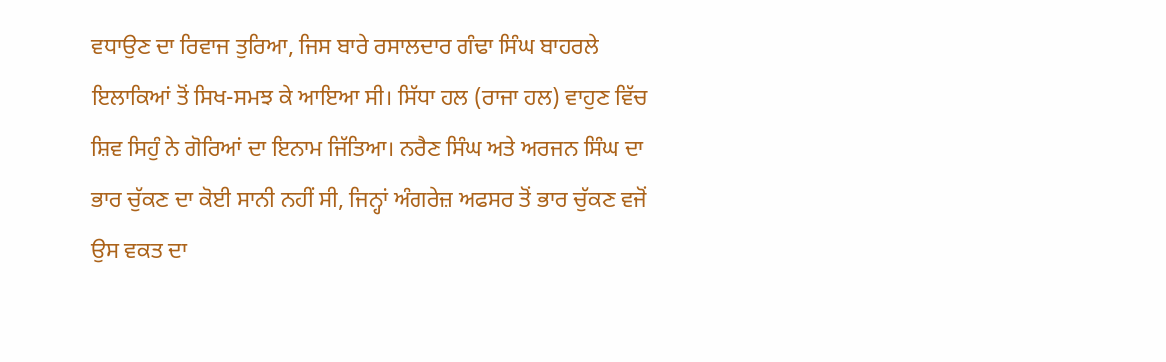ਵਧਾਉਣ ਦਾ ਰਿਵਾਜ ਤੁਰਿਆ, ਜਿਸ ਬਾਰੇ ਰਸਾਲਦਾਰ ਗੰਢਾ ਸਿੰਘ ਬਾਹਰਲੇ ਇਲਾਕਿਆਂ ਤੋਂ ਸਿਖ-ਸਮਝ ਕੇ ਆਇਆ ਸੀ। ਸਿੱਧਾ ਹਲ (ਰਾਜਾ ਹਲ) ਵਾਹੁਣ ਵਿੱਚ ਸ਼ਿਵ ਸਿਹੁੰ ਨੇ ਗੋਰਿਆਂ ਦਾ ਇਨਾਮ ਜਿੱਤਿਆ। ਨਰੈਣ ਸਿੰਘ ਅਤੇ ਅਰਜਨ ਸਿੰਘ ਦਾ ਭਾਰ ਚੁੱਕਣ ਦਾ ਕੋਈ ਸਾਨੀ ਨਹੀਂ ਸੀ, ਜਿਨ੍ਹਾਂ ਅੰਗਰੇਜ਼ ਅਫਸਰ ਤੋਂ ਭਾਰ ਚੁੱਕਣ ਵਜੋਂ ਉਸ ਵਕਤ ਦਾ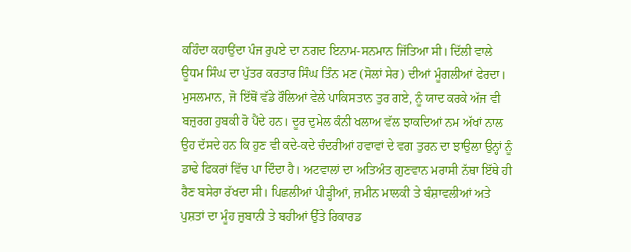ਕਹਿੰਦਾ ਕਹਾਉਂਦਾ ਪੰਜ ਰੁਪਏ ਦਾ ਨਗਦ ਇਨਾਮ-ਸਨਮਾਨ ਜਿੱਤਿਆ ਸੀ। ਦਿੱਲੀ ਵਾਲੇ ਊਧਮ ਸਿੰਘ ਦਾ ਪੁੱਤਰ ਕਰਤਾਰ ਸਿੰਘ ਤਿੰਨ ਮਣ (ਸੋਲਾਂ ਸੇਰ) ਦੀਆਂ ਮੂੰਗਲੀਆਂ ਫੇਰਦਾ।
ਮੁਸਲਮਾਨ, ਜੋ ਇੱਥੋਂ ਵੱਡੇ ਰੌਲਿਆਂ ਵੇਲੇ ਪਾਕਿਸਤਾਨ ਤੁਰ ਗਏ, ਨੂੰ ਯਾਦ ਕਰਕੇ ਅੱਜ ਵੀ ਬਜ਼ੁਰਗ ਹੁਬਕੀ ਰੋ ਪੈਂਦੇ ਹਨ। ਦੂਰ ਦੁਮੇਲ ਕੰਨੀ ਖਲਾਅ ਵੱਲ ਝਾਕਦਿਆਂ ਨਮ ਅੱਖਾਂ ਨਾਲ ਉਹ ਦੱਸਦੇ ਹਨ ਕਿ ਹੁਣ ਵੀ ਕਦੇ-ਕਦੇ ਚੰਦਰੀਆਂ ਹਵਾਵਾਂ ਦੇ ਵਗ ਤੁਰਨ ਦਾ ਝਾਉਲਾ ਉਨ੍ਹਾਂ ਨੂੰ ਡਾਢੇ ਫਿਕਰਾਂ ਵਿੱਚ ਪਾ ਦਿੰਦਾ ਹੈ। ਅਟਵਾਲਾਂ ਦਾ ਅਤਿਅੰਤ ਗੁਣਵਾਨ ਮਰਾਸੀ ਨੱਥਾ ਇੱਥੇ ਹੀ ਰੈਣ ਬਸੇਰਾ ਰੱਖਦਾ ਸੀ। ਪਿਛਲੀਆਂ ਪੀੜ੍ਹੀਆਂ, ਜ਼ਮੀਨ ਮਾਲਕੀ ਤੇ ਬੰਸ਼ਾਵਲੀਆਂ ਅਤੇ ਪੁਸ਼ਤਾਂ ਦਾ ਮੂੰਹ ਜ਼ੁਬਾਨੀ ਤੇ ਬਹੀਆਂ ਉੱਤੇ ਰਿਕਾਰਡ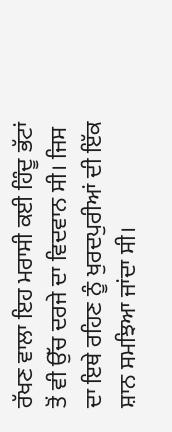ਰੱਖਣ ਵਾਲਾ ਇਹ ਮਰਾਸੀ ਕਈ ਹਿੰਦੂ ਭੱਟਾਂ ਤੋਂ ਵੀ ਉੱਚ ਦਰਜੇ ਦਾ ਵਿਦਵਾਨ ਸੀ। ਜਿਸ ਦਾ ਇਥੇ ਰਹਿਣ ਨੂੰ ਖੁਰਦਪੁਰੀਆਂ ਦੀ ਇੱਕ ਸ਼ਾਨ ਸਮਝਿਆ ਜਾਂਦਾ ਸੀ।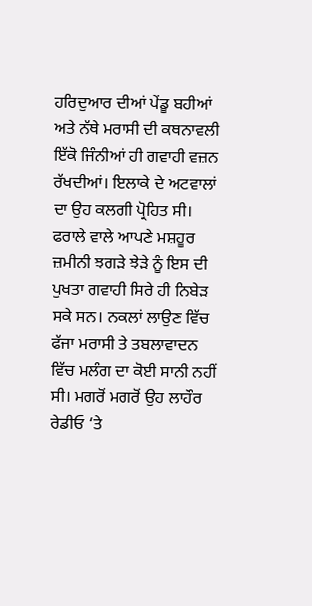ਹਰਿਦੁਆਰ ਦੀਆਂ ਪੇਂਡੂ ਬਹੀਆਂ ਅਤੇ ਨੱਥੇ ਮਰਾਸੀ ਦੀ ਕਥਨਾਵਲੀ ਇੱਕੋ ਜਿੰਨੀਆਂ ਹੀ ਗਵਾਹੀ ਵਜ਼ਨ ਰੱਖਦੀਆਂ। ਇਲਾਕੇ ਦੇ ਅਟਵਾਲਾਂ ਦਾ ਉਹ ਕਲਗੀ ਪ੍ਰੋਹਿਤ ਸੀ। ਫਰਾਲੇ ਵਾਲੇ ਆਪਣੇ ਮਸ਼ਹੂਰ ਜ਼ਮੀਨੀ ਝਗੜੇ ਝੇੜੇ ਨੂੰ ਇਸ ਦੀ ਪੁਖਤਾ ਗਵਾਹੀ ਸਿਰੇ ਹੀ ਨਿਬੇੜ ਸਕੇ ਸਨ। ਨਕਲਾਂ ਲਾਉਣ ਵਿੱਚ ਫੱਜਾ ਮਰਾਸੀ ਤੇ ਤਬਲਾਵਾਦਨ ਵਿੱਚ ਮਲੰਗ ਦਾ ਕੋਈ ਸਾਨੀ ਨਹੀਂ ਸੀ। ਮਗਰੋਂ ਮਗਰੋਂ ਉਹ ਲਾਹੌਰ ਰੇਡੀਓ ‘ਤੇ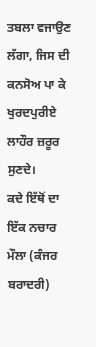ਤਬਲਾ ਵਜਾਉਣ ਲੱਗਾ, ਜਿਸ ਦੀ ਕਨਸੋਅ ਪਾ ਕੇ ਖੁਰਦਪੁਰੀਏ ਲਾਹੌਰ ਜ਼ਰੂਰ ਸੁਣਦੇ।
ਕਦੇ ਇੱਥੋਂ ਦਾ ਇੱਕ ਨਚਾਰ ਮੌਲਾ (ਕੰਜਰ ਬਰਾਦਰੀ)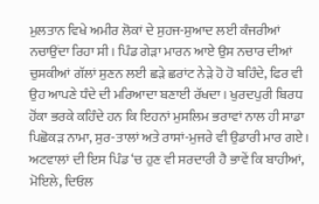ਮੁਲਤਾਨ ਵਿਖੇ ਅਮੀਰ ਲੋਕਾਂ ਦੇ ਸੁਹਜ-ਸੁਆਦ ਲਈ ਕੰਜਰੀਆਂ ਨਚਾਉਂਦਾ ਰਿਹਾ ਸੀ। ਪਿੰਡ ਗੇੜਾ ਮਾਰਨ ਆਏ ਉਸ ਨਚਾਰ ਦੀਆਂ ਚੁਸਕੀਆਂ ਗੱਲਾਂ ਸੁਣਨ ਲਈ ਛੜੇ ਛਰਾਂਟ ਨੇੜੇ ਹੋ ਹੋ ਬਹਿੰਦੇ, ਫਿਰ ਵੀ ਉਹ ਆਪਣੇ ਧੰਦੇ ਦੀ ਮਰਿਆਦਾ ਬਣਾਈ ਰੱਖਦਾ। ਖੁਰਦਪੁਰੀ ਬਿਰਧ ਹੋਂਕਾ ਭਰਕੇ ਕਹਿੰਦੇ ਹਨ ਕਿ ਇਹਨਾਂ ਮੁਸਲਿਮ ਭਰਾਵਾਂ ਨਾਲ ਹੀ ਸਾਡਾ ਪਿਛੋਕੜ ਨਾਮਾ, ਸੁਰ-ਤਾਲਾਂ ਅਤੇ ਰਾਸਾਂ-ਮੁਜਰੇ ਵੀ ਉਡਾਰੀ ਮਾਰ ਗਏ। ਅਟਵਾਲਾਂ ਦੀ ਇਸ ਪਿੰਡ ‘ਚ ਹੁਣ ਵੀ ਸਰਦਾਰੀ ਹੈ ਭਾਵੇਂ ਕਿ ਬਾਹੀਆਂ, ਮੋਇਲੇ, ਦਿਓਲ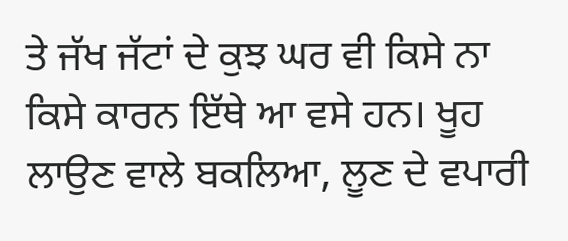ਤੇ ਜੱਖ ਜੱਟਾਂ ਦੇ ਕੁਝ ਘਰ ਵੀ ਕਿਸੇ ਨਾ ਕਿਸੇ ਕਾਰਨ ਇੱਥੇ ਆ ਵਸੇ ਹਨ। ਖੂਹ ਲਾਉਣ ਵਾਲੇ ਬਕਲਿਆ, ਲੂਣ ਦੇ ਵਪਾਰੀ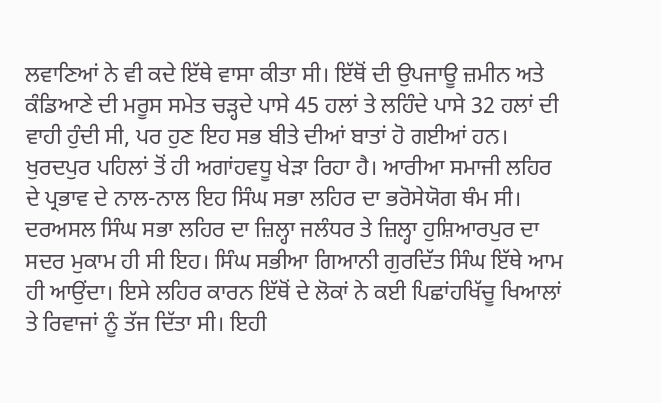ਲਵਾਣਿਆਂ ਨੇ ਵੀ ਕਦੇ ਇੱਥੇ ਵਾਸਾ ਕੀਤਾ ਸੀ। ਇੱਥੋਂ ਦੀ ਉਪਜਾਊ ਜ਼ਮੀਨ ਅਤੇ ਕੰਡਿਆਣੇ ਦੀ ਮਰੂਸ ਸਮੇਤ ਚੜ੍ਹਦੇ ਪਾਸੇ 45 ਹਲਾਂ ਤੇ ਲਹਿੰਦੇ ਪਾਸੇ 32 ਹਲਾਂ ਦੀ ਵਾਹੀ ਹੁੰਦੀ ਸੀ, ਪਰ ਹੁਣ ਇਹ ਸਭ ਬੀਤੇ ਦੀਆਂ ਬਾਤਾਂ ਹੋ ਗਈਆਂ ਹਨ। ਖੁਰਦਪੁਰ ਪਹਿਲਾਂ ਤੋਂ ਹੀ ਅਗਾਂਹਵਧੂ ਖੇੜਾ ਰਿਹਾ ਹੈ। ਆਰੀਆ ਸਮਾਜੀ ਲਹਿਰ ਦੇ ਪ੍ਰਭਾਵ ਦੇ ਨਾਲ-ਨਾਲ ਇਹ ਸਿੰਘ ਸਭਾ ਲਹਿਰ ਦਾ ਭਰੋਸੇਯੋਗ ਥੰਮ ਸੀ। ਦਰਅਸਲ ਸਿੰਘ ਸਭਾ ਲਹਿਰ ਦਾ ਜ਼ਿਲ੍ਹਾ ਜਲੰਧਰ ਤੇ ਜ਼ਿਲ੍ਹਾ ਹੁਸ਼ਿਆਰਪੁਰ ਦਾ ਸਦਰ ਮੁਕਾਮ ਹੀ ਸੀ ਇਹ। ਸਿੰਘ ਸਭੀਆ ਗਿਆਨੀ ਗੁਰਦਿੱਤ ਸਿੰਘ ਇੱਥੇ ਆਮ ਹੀ ਆਉਂਦਾ। ਇਸੇ ਲਹਿਰ ਕਾਰਨ ਇੱਥੋਂ ਦੇ ਲੋਕਾਂ ਨੇ ਕਈ ਪਿਛਾਂਹਖਿੱਚੂ ਖਿਆਲਾਂ ਤੇ ਰਿਵਾਜਾਂ ਨੂੰ ਤੱਜ ਦਿੱਤਾ ਸੀ। ਇਹੀ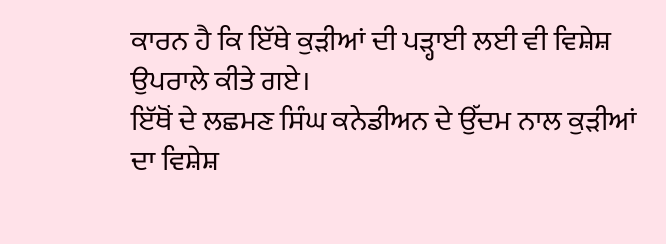ਕਾਰਨ ਹੈ ਕਿ ਇੱਥੇ ਕੁੜੀਆਂ ਦੀ ਪੜ੍ਹਾਈ ਲਈ ਵੀ ਵਿਸ਼ੇਸ਼ ਉਪਰਾਲੇ ਕੀਤੇ ਗਏ।
ਇੱਥੋਂ ਦੇ ਲਛਮਣ ਸਿੰਘ ਕਨੇਡੀਅਨ ਦੇ ਉੱਦਮ ਨਾਲ ਕੁੜੀਆਂ ਦਾ ਵਿਸ਼ੇਸ਼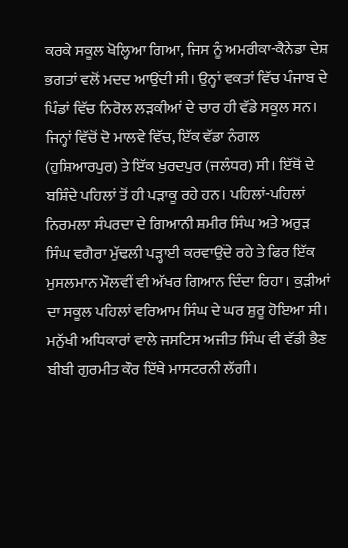ਕਰਕੇ ਸਕੂਲ ਖੋਲ੍ਹਿਆ ਗਿਆ, ਜਿਸ ਨੂੰ ਅਮਰੀਕਾ-ਕੈਨੇਡਾ ਦੇਸ਼ ਭਗਤਾਂ ਵਲੋਂ ਮਦਦ ਆਉਂਦੀ ਸੀ। ਉਨ੍ਹਾਂ ਵਕਤਾਂ ਵਿੱਚ ਪੰਜਾਬ ਦੇ ਪਿੰਡਾਂ ਵਿੱਚ ਨਿਰੋਲ ਲੜਕੀਆਂ ਦੇ ਚਾਰ ਹੀ ਵੱਡੇ ਸਕੂਲ ਸਨ। ਜਿਨ੍ਹਾਂ ਵਿੱਚੋਂ ਦੋ ਮਾਲਵੇ ਵਿੱਚ, ਇੱਕ ਵੱਡਾ ਨੰਗਲ (ਹੁਸ਼ਿਆਰਪੁਰ) ਤੇ ਇੱਕ ਖੁਰਦਪੁਰ (ਜਲੰਧਰ) ਸੀ। ਇੱਥੋਂ ਦੇ ਬਸ਼ਿੰਦੇ ਪਹਿਲਾਂ ਤੋਂ ਹੀ ਪੜਾਕੂ ਰਹੇ ਹਨ। ਪਹਿਲਾਂ-ਪਹਿਲਾਂ ਨਿਰਮਲਾ ਸੰਪਰਦਾ ਦੇ ਗਿਆਨੀ ਸ਼ਮੀਰ ਸਿੰਘ ਅਤੇ ਅਰੁੜ ਸਿੰਘ ਵਗੈਰਾ ਮੁੱਢਲੀ ਪੜ੍ਹਾਈ ਕਰਵਾਉਂਦੇ ਰਹੇ ਤੇ ਫਿਰ ਇੱਕ ਮੁਸਲਮਾਨ ਮੌਲਵੀਂ ਵੀ ਅੱਖਰ ਗਿਆਨ ਦਿੰਦਾ ਰਿਹਾ। ਕੁੜੀਆਂ ਦਾ ਸਕੂਲ ਪਹਿਲਾਂ ਵਰਿਆਮ ਸਿੰਘ ਦੇ ਘਰ ਸ਼ੁਰੂ ਹੋਇਆ ਸੀ। ਮਨੁੱਖੀ ਅਧਿਕਾਰਾਂ ਵਾਲੇ ਜਸਟਿਸ ਅਜੀਤ ਸਿੰਘ ਵੀ ਵੱਡੀ ਭੈਣ ਬੀਬੀ ਗੁਰਮੀਤ ਕੌਰ ਇੱਥੇ ਮਾਸਟਰਨੀ ਲੱਗੀ।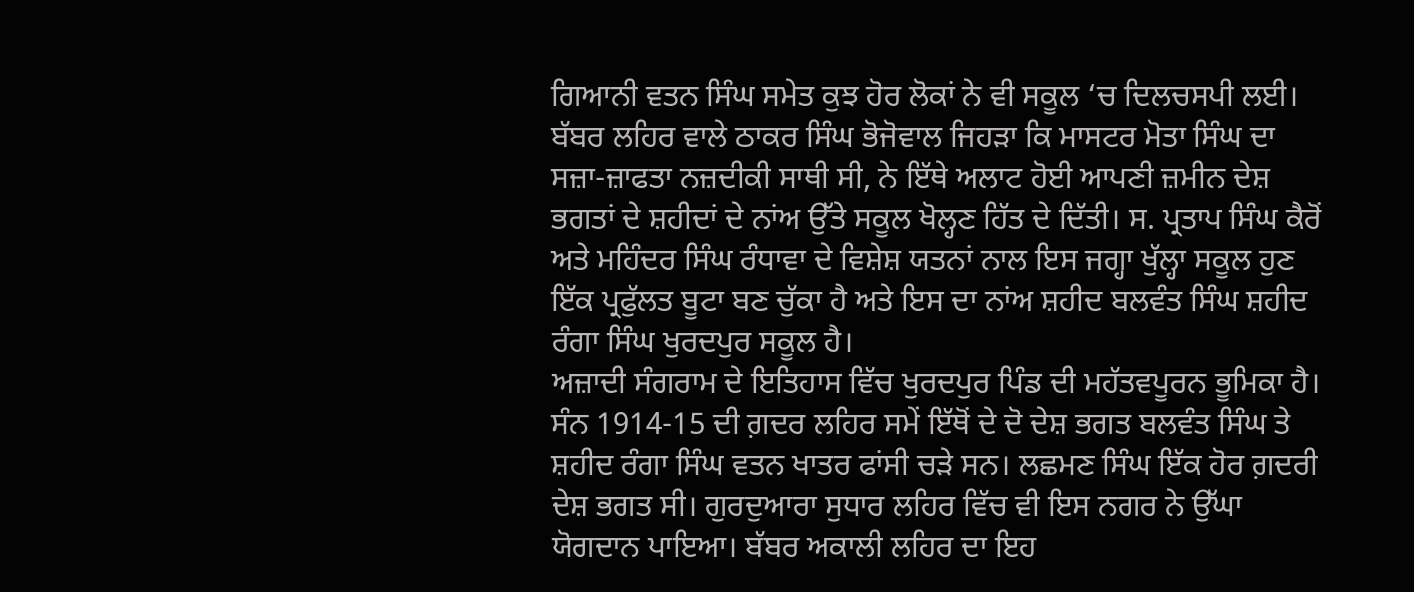ਗਿਆਨੀ ਵਤਨ ਸਿੰਘ ਸਮੇਤ ਕੁਝ ਹੋਰ ਲੋਕਾਂ ਨੇ ਵੀ ਸਕੂਲ ‘ਚ ਦਿਲਚਸਪੀ ਲਈ। ਬੱਬਰ ਲਹਿਰ ਵਾਲੇ ਠਾਕਰ ਸਿੰਘ ਭੋਜੋਵਾਲ ਜਿਹੜਾ ਕਿ ਮਾਸਟਰ ਮੋਤਾ ਸਿੰਘ ਦਾ ਸਜ਼ਾ-ਜ਼ਾਫਤਾ ਨਜ਼ਦੀਕੀ ਸਾਥੀ ਸੀ, ਨੇ ਇੱਥੇ ਅਲਾਟ ਹੋਈ ਆਪਣੀ ਜ਼ਮੀਨ ਦੇਸ਼ ਭਗਤਾਂ ਦੇ ਸ਼ਹੀਦਾਂ ਦੇ ਨਾਂਅ ਉੱਤੇ ਸਕੂਲ ਖੋਲ੍ਹਣ ਹਿੱਤ ਦੇ ਦਿੱਤੀ। ਸ. ਪ੍ਰਤਾਪ ਸਿੰਘ ਕੈਰੋਂ ਅਤੇ ਮਹਿੰਦਰ ਸਿੰਘ ਰੰਧਾਵਾ ਦੇ ਵਿਸ਼ੇਸ਼ ਯਤਨਾਂ ਨਾਲ ਇਸ ਜਗ੍ਹਾ ਖੁੱਲ੍ਹਾ ਸਕੂਲ ਹੁਣ ਇੱਕ ਪ੍ਰਫੁੱਲਤ ਬੂਟਾ ਬਣ ਚੁੱਕਾ ਹੈ ਅਤੇ ਇਸ ਦਾ ਨਾਂਅ ਸ਼ਹੀਦ ਬਲਵੰਤ ਸਿੰਘ ਸ਼ਹੀਦ ਰੰਗਾ ਸਿੰਘ ਖੁਰਦਪੁਰ ਸਕੂਲ ਹੈ।
ਅਜ਼ਾਦੀ ਸੰਗਰਾਮ ਦੇ ਇਤਿਹਾਸ ਵਿੱਚ ਖੁਰਦਪੁਰ ਪਿੰਡ ਦੀ ਮਹੱਤਵਪੂਰਨ ਭੂਮਿਕਾ ਹੈ। ਸੰਨ 1914-15 ਦੀ ਗ਼ਦਰ ਲਹਿਰ ਸਮੇਂ ਇੱਥੋਂ ਦੇ ਦੋ ਦੇਸ਼ ਭਗਤ ਬਲਵੰਤ ਸਿੰਘ ਤੇ ਸ਼ਹੀਦ ਰੰਗਾ ਸਿੰਘ ਵਤਨ ਖਾਤਰ ਫਾਂਸੀ ਚੜੇ ਸਨ। ਲਛਮਣ ਸਿੰਘ ਇੱਕ ਹੋਰ ਗ਼ਦਰੀ ਦੇਸ਼ ਭਗਤ ਸੀ। ਗੁਰਦੁਆਰਾ ਸੁਧਾਰ ਲਹਿਰ ਵਿੱਚ ਵੀ ਇਸ ਨਗਰ ਨੇ ਉੱਘਾ ਯੋਗਦਾਨ ਪਾਇਆ। ਬੱਬਰ ਅਕਾਲੀ ਲਹਿਰ ਦਾ ਇਹ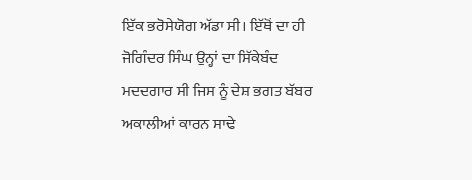ਇੱਕ ਭਰੋਸੇਯੋਗ ਅੱਡਾ ਸੀ। ਇੱਥੋਂ ਦਾ ਹੀ ਜੋਗਿੰਦਰ ਸਿੰਘ ਉਨ੍ਹਾਂ ਦਾ ਸਿੱਕੇਬੰਦ ਮਦਦਗਾਰ ਸੀ ਜਿਸ ਨੂੰ ਦੇਸ਼ ਭਗਤ ਬੱਬਰ ਅਕਾਲੀਆਂ ਕਾਰਨ ਸਾਢੇ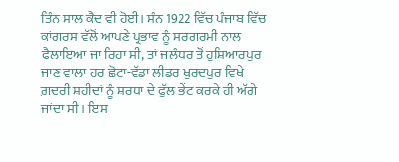ਤਿੰਨ ਸਾਲ ਕੈਦ ਵੀ ਹੋਈ। ਸੰਨ 1922 ਵਿੱਚ ਪੰਜਾਬ ਵਿੱਚ ਕਾਂਗਰਸ ਵੱਲੋਂ ਆਪਣੇ ਪ੍ਰਭਾਵ ਨੂੰ ਸਰਗਰਮੀ ਨਾਲ ਫੈਲਾਇਆ ਜਾ ਰਿਹਾ ਸੀ, ਤਾਂ ਜਲੰਧਰ ਤੋਂ ਹੁਸ਼ਿਆਰਪੁਰ ਜਾਣ ਵਾਲਾ ਹਰ ਛੋਟਾ-ਵੱਡਾ ਲੀਡਰ ਖੁਰਦਪੁਰ ਵਿਖੇ ਗ਼ਦਰੀ ਸ਼ਹੀਦਾਂ ਨੂੰ ਸ਼ਰਧਾ ਦੇ ਫੁੱਲ ਭੇਂਟ ਕਰਕੇ ਹੀ ਅੱਗੇ ਜਾਂਦਾ ਸੀ। ਇਸ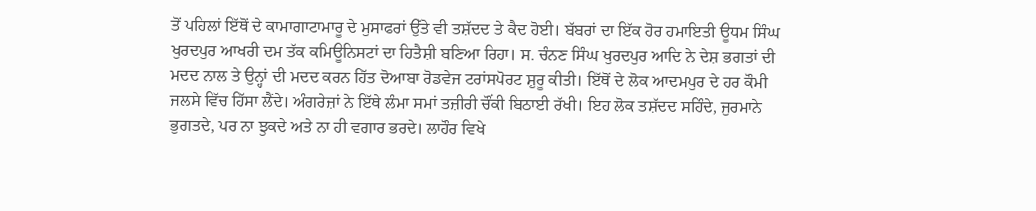ਤੋਂ ਪਹਿਲਾਂ ਇੱਥੋਂ ਦੇ ਕਾਮਾਗਾਟਾਮਾਰੂ ਦੇ ਮੁਸਾਫਰਾਂ ਉੱਤੇ ਵੀ ਤਸ਼ੱਦਦ ਤੇ ਕੈਦ ਹੋਈ। ਬੱਬਰਾਂ ਦਾ ਇੱਕ ਹੋਰ ਹਮਾਇਤੀ ਊਧਮ ਸਿੰਘ ਖੁਰਦਪੁਰ ਆਖਰੀ ਦਮ ਤੱਕ ਕਮਿਊਨਿਸਟਾਂ ਦਾ ਹਿਤੈਸ਼ੀ ਬਣਿਆ ਰਿਹਾ। ਸ. ਚੰਨਣ ਸਿੰਘ ਖੁਰਦਪੁਰ ਆਦਿ ਨੇ ਦੇਸ਼ ਭਗਤਾਂ ਦੀ ਮਦਦ ਨਾਲ ਤੇ ਉਨ੍ਹਾਂ ਦੀ ਮਦਦ ਕਰਨ ਹਿੱਤ ਦੋਆਬਾ ਰੋਡਵੇਜ ਟਰਾਂਸਪੋਰਟ ਸ਼ੁਰੂ ਕੀਤੀ। ਇੱਥੋਂ ਦੇ ਲੋਕ ਆਦਮਪੁਰ ਦੇ ਹਰ ਕੌਮੀ ਜਲਸੇ ਵਿੱਚ ਹਿੱਸਾ ਲੈਂਦੇ। ਅੰਗਰੇਜ਼ਾਂ ਨੇ ਇੱਥੇ ਲੰਮਾ ਸਮਾਂ ਤਜ਼ੀਰੀ ਚੌਂਕੀ ਬਿਠਾਈ ਰੱਖੀ। ਇਹ ਲੋਕ ਤਸ਼ੱਦਦ ਸਹਿੰਦੇ, ਜੁਰਮਾਨੇ ਭੁਗਤਦੇ, ਪਰ ਨਾ ਝੁਕਦੇ ਅਤੇ ਨਾ ਹੀ ਵਗਾਰ ਭਰਦੇ। ਲਾਹੌਰ ਵਿਖੇ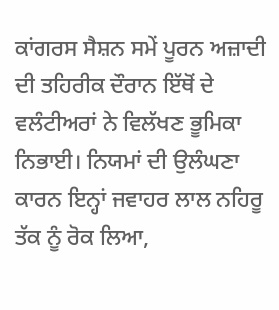ਕਾਂਗਰਸ ਸੈਸ਼ਨ ਸਮੇਂ ਪੂਰਨ ਅਜ਼ਾਦੀ ਦੀ ਤਹਿਰੀਕ ਦੌਰਾਨ ਇੱਥੋਂ ਦੇ ਵਲੰਟੀਅਰਾਂ ਨੇ ਵਿਲੱਖਣ ਭੂਮਿਕਾ ਨਿਭਾਈ। ਨਿਯਮਾਂ ਦੀ ਉਲੰਘਣਾ ਕਾਰਨ ਇਨ੍ਹਾਂ ਜਵਾਹਰ ਲਾਲ ਨਹਿਰੂ ਤੱਕ ਨੂੰ ਰੋਕ ਲਿਆ,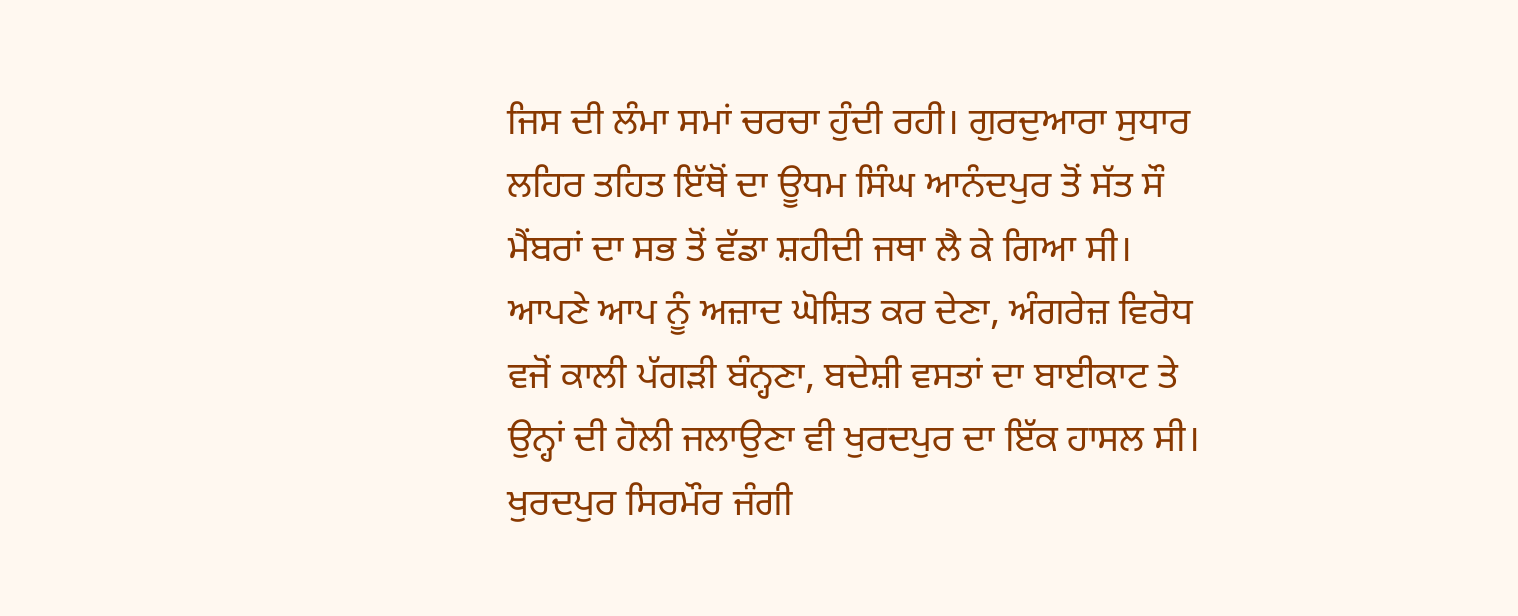ਜਿਸ ਦੀ ਲੰਮਾ ਸਮਾਂ ਚਰਚਾ ਹੁੰਦੀ ਰਹੀ। ਗੁਰਦੁਆਰਾ ਸੁਧਾਰ ਲਹਿਰ ਤਹਿਤ ਇੱਥੋਂ ਦਾ ਊਧਮ ਸਿੰਘ ਆਨੰਦਪੁਰ ਤੋਂ ਸੱਤ ਸੌ ਮੈਂਬਰਾਂ ਦਾ ਸਭ ਤੋਂ ਵੱਡਾ ਸ਼ਹੀਦੀ ਜਥਾ ਲੈ ਕੇ ਗਿਆ ਸੀ। ਆਪਣੇ ਆਪ ਨੂੰ ਅਜ਼ਾਦ ਘੋਸ਼ਿਤ ਕਰ ਦੇਣਾ, ਅੰਗਰੇਜ਼ ਵਿਰੋਧ ਵਜੋਂ ਕਾਲੀ ਪੱਗੜੀ ਬੰਨ੍ਹਣਾ, ਬਦੇਸ਼ੀ ਵਸਤਾਂ ਦਾ ਬਾਈਕਾਟ ਤੇ ਉਨ੍ਹਾਂ ਦੀ ਹੋਲੀ ਜਲਾਉਣਾ ਵੀ ਖੁਰਦਪੁਰ ਦਾ ਇੱਕ ਹਾਸਲ ਸੀ। ਖੁਰਦਪੁਰ ਸਿਰਮੌਰ ਜੰਗੀ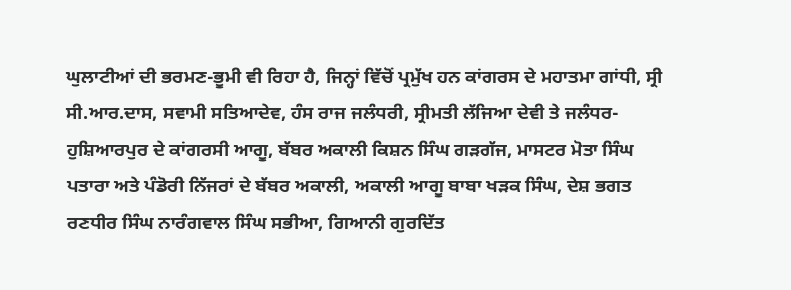ਘੁਲਾਟੀਆਂ ਦੀ ਭਰਮਣ-ਭੂਮੀ ਵੀ ਰਿਹਾ ਹੈ, ਜਿਨ੍ਹਾਂ ਵਿੱਚੋਂ ਪ੍ਰਮੁੱਖ ਹਨ ਕਾਂਗਰਸ ਦੇ ਮਹਾਤਮਾ ਗਾਂਧੀ, ਸ੍ਰੀ ਸੀ.ਆਰ.ਦਾਸ, ਸਵਾਮੀ ਸਤਿਆਦੇਵ, ਹੰਸ ਰਾਜ ਜਲੰਧਰੀ, ਸ੍ਰੀਮਤੀ ਲੱਜਿਆ ਦੇਵੀ ਤੇ ਜਲੰਧਰ-ਹੁਸ਼ਿਆਰਪੁਰ ਦੇ ਕਾਂਗਰਸੀ ਆਗੂ, ਬੱਬਰ ਅਕਾਲੀ ਕਿਸ਼ਨ ਸਿੰਘ ਗੜਗੱਜ, ਮਾਸਟਰ ਮੋਤਾ ਸਿੰਘ ਪਤਾਰਾ ਅਤੇ ਪੰਡੋਰੀ ਨਿੱਜਰਾਂ ਦੇ ਬੱਬਰ ਅਕਾਲੀ, ਅਕਾਲੀ ਆਗੂ ਬਾਬਾ ਖੜਕ ਸਿੰਘ, ਦੇਸ਼ ਭਗਤ ਰਣਧੀਰ ਸਿੰਘ ਨਾਰੰਗਵਾਲ ਸਿੰਘ ਸਭੀਆ, ਗਿਆਨੀ ਗੁਰਦਿੱਤ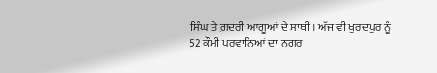ਸਿੰਘ ਤੇ ਗ਼ਦਰੀ ਆਗੂਆਂ ਦੇ ਸਾਥੀ। ਅੱਜ ਵੀ ਖੁਰਦਪੁਰ ਨੂੰ 52 ਕੌਮੀ ਪਰਵਾਨਿਆਂ ਦਾ ਨਗਰ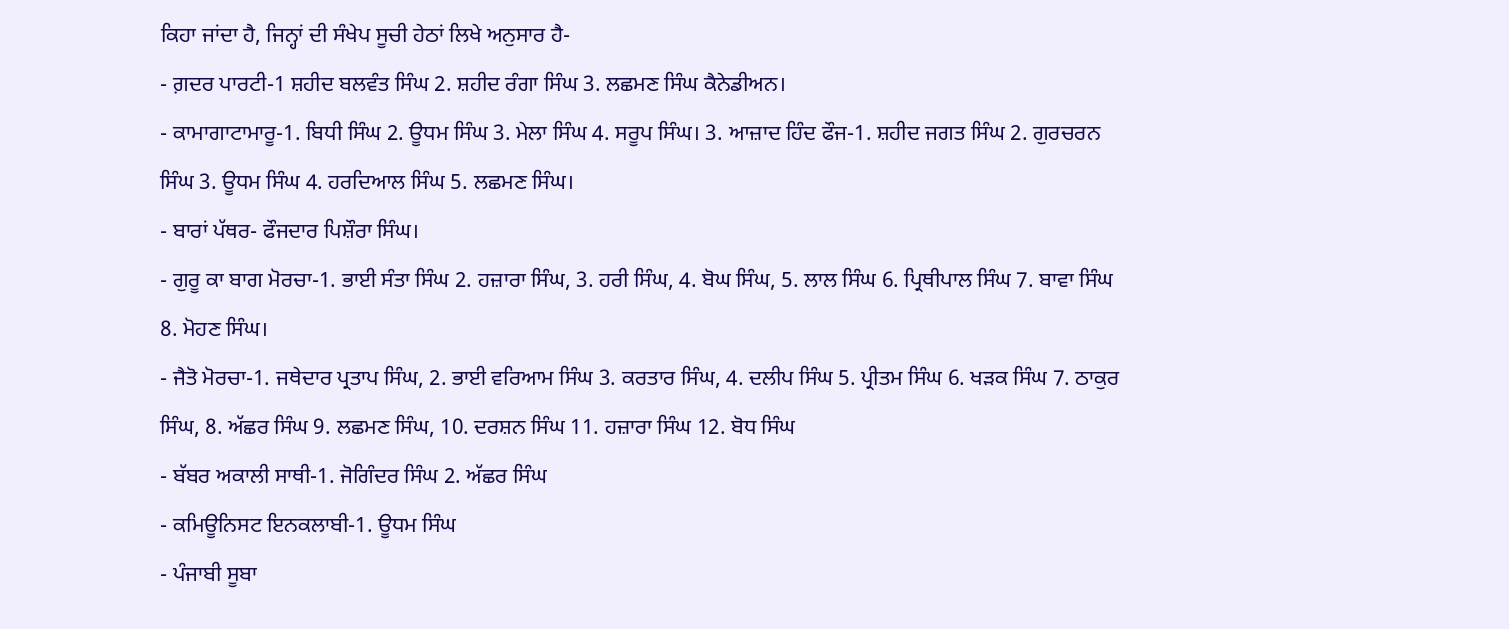ਕਿਹਾ ਜਾਂਦਾ ਹੈ, ਜਿਨ੍ਹਾਂ ਦੀ ਸੰਖੇਪ ਸੂਚੀ ਹੇਠਾਂ ਲਿਖੇ ਅਨੁਸਾਰ ਹੈ-
- ਗ਼ਦਰ ਪਾਰਟੀ-1 ਸ਼ਹੀਦ ਬਲਵੰਤ ਸਿੰਘ 2. ਸ਼ਹੀਦ ਰੰਗਾ ਸਿੰਘ 3. ਲਛਮਣ ਸਿੰਘ ਕੈਨੇਡੀਅਨ।
- ਕਾਮਾਗਾਟਾਮਾਰੂ-1. ਬਿਧੀ ਸਿੰਘ 2. ਊਧਮ ਸਿੰਘ 3. ਮੇਲਾ ਸਿੰਘ 4. ਸਰੂਪ ਸਿੰਘ। 3. ਆਜ਼ਾਦ ਹਿੰਦ ਫੌਜ-1. ਸ਼ਹੀਦ ਜਗਤ ਸਿੰਘ 2. ਗੁਰਚਰਨ ਸਿੰਘ 3. ਊਧਮ ਸਿੰਘ 4. ਹਰਦਿਆਲ ਸਿੰਘ 5. ਲਛਮਣ ਸਿੰਘ।
- ਬਾਰਾਂ ਪੱਥਰ- ਫੌਜਦਾਰ ਪਿਸ਼ੌਰਾ ਸਿੰਘ।
- ਗੁਰੂ ਕਾ ਬਾਗ ਮੋਰਚਾ-1. ਭਾਈ ਸੰਤਾ ਸਿੰਘ 2. ਹਜ਼ਾਰਾ ਸਿੰਘ, 3. ਹਰੀ ਸਿੰਘ, 4. ਬੋਘ ਸਿੰਘ, 5. ਲਾਲ ਸਿੰਘ 6. ਪ੍ਰਿਥੀਪਾਲ ਸਿੰਘ 7. ਬਾਵਾ ਸਿੰਘ 8. ਮੋਹਣ ਸਿੰਘ।
- ਜੈਤੋ ਮੋਰਚਾ-1. ਜਥੇਦਾਰ ਪ੍ਰਤਾਪ ਸਿੰਘ, 2. ਭਾਈ ਵਰਿਆਮ ਸਿੰਘ 3. ਕਰਤਾਰ ਸਿੰਘ, 4. ਦਲੀਪ ਸਿੰਘ 5. ਪ੍ਰੀਤਮ ਸਿੰਘ 6. ਖੜਕ ਸਿੰਘ 7. ਠਾਕੁਰ ਸਿੰਘ, 8. ਅੱਛਰ ਸਿੰਘ 9. ਲਛਮਣ ਸਿੰਘ, 10. ਦਰਸ਼ਨ ਸਿੰਘ 11. ਹਜ਼ਾਰਾ ਸਿੰਘ 12. ਬੋਧ ਸਿੰਘ
- ਬੱਬਰ ਅਕਾਲੀ ਸਾਥੀ-1. ਜੋਗਿੰਦਰ ਸਿੰਘ 2. ਅੱਛਰ ਸਿੰਘ
- ਕਮਿਊਨਿਸਟ ਇਨਕਲਾਬੀ-1. ਊਧਮ ਸਿੰਘ
- ਪੰਜਾਬੀ ਸੂਬਾ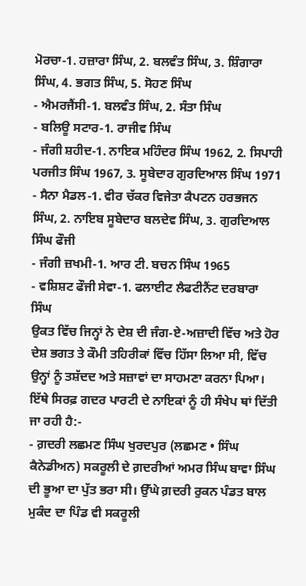ਮੋਰਚਾ-1. ਹਜ਼ਾਰਾ ਸਿੰਘ, 2. ਬਲਵੰਤ ਸਿੰਘ, 3. ਸ਼ਿੰਗਾਰਾ ਸਿੰਘ, 4. ਭਗਤ ਸਿੰਘ, 5. ਸੋਹਣ ਸਿੰਘ
- ਐਮਰਜੈਂਸੀ-1. ਬਲਵੰਤ ਸਿੰਘ, 2. ਸੰਤਾ ਸਿੰਘ
- ਬਲਿਊ ਸਟਾਰ-1. ਰਾਜੀਵ ਸਿੰਘ
- ਜੰਗੀ ਸ਼ਹੀਦ-1. ਨਾਇਕ ਮਹਿੰਦਰ ਸਿੰਘ 1962, 2. ਸਿਪਾਹੀ ਪਰਜੀਤ ਸਿੰਘ 1967, 3. ਸੂਬੇਦਾਰ ਗੁਰਦਿਆਲ ਸਿੰਘ 1971
- ਸੈਨਾ ਮੈਡਲ-1. ਵੀਰ ਚੱਕਰ ਵਿਜੇਤਾ ਕੈਪਟਨ ਹਰਭਜਨ ਸਿੰਘ, 2. ਨਾਇਬ ਸੂਬੇਦਾਰ ਬਲਦੇਵ ਸਿੰਘ, 3. ਗੁਰਦਿਆਲ ਸਿੰਘ ਫੌਜੀ
- ਜੰਗੀ ਜ਼ਖਮੀ-1. ਆਰ ਟੀ. ਬਚਨ ਸਿੰਘ 1965
- ਵਸ਼ਿਸ਼ਟ ਫੌਜੀ ਸੇਵਾ-1. ਫਲਾਈਟ ਲੈਫਟੀਨੈਂਟ ਦਰਬਾਰਾ ਸਿੰਘ
ਉਕਤ ਵਿੱਚ ਜਿਨ੍ਹਾਂ ਨੇ ਦੇਸ਼ ਦੀ ਜੰਗ-ਏ-ਅਜ਼ਾਦੀ ਵਿੱਚ ਅਤੇ ਹੋਰ ਦੇਸ਼ ਭਗਤ ਤੇ ਕੌਮੀ ਤਹਿਰੀਕਾਂ ਵਿੱਚ ਹਿੱਸਾ ਲਿਆ ਸੀ, ਵਿੱਚ ਉਨ੍ਹਾਂ ਨੂੰ ਤਸ਼ੱਦਦ ਅਤੇ ਸਜ਼ਾਵਾਂ ਦਾ ਸਾਹਮਣਾ ਕਰਨਾ ਪਿਆ।
ਇੱਥੇ ਸਿਰਫ਼ ਗਦਰ ਪਾਰਟੀ ਦੇ ਨਾਇਕਾਂ ਨੂੰ ਹੀ ਸੰਖੇਪ ਥਾਂ ਦਿੱਤੀ ਜਾ ਰਹੀ ਹੈ:-
- ਗ਼ਦਰੀ ਲਛਮਣ ਸਿੰਘ ਖੁਰਦਪੁਰ (ਲਛਮਣ • ਸਿੰਘ ਕੈਨੇਡੀਅਨ) ਸਕਰੂਲੀ ਦੇ ਗ਼ਦਰੀਆਂ ਅਮਰ ਸਿੰਘ ਬਾਵਾ ਸਿੰਘ ਦੀ ਭੂਆ ਦਾ ਪੁੱਤ ਭਰਾ ਸੀ। ਉੱਘੇ ਗ਼ਦਰੀ ਰੁਕਨ ਪੰਡਤ ਬਾਲ ਮੁਕੰਦ ਦਾ ਪਿੰਡ ਵੀ ਸਕਰੂਲੀ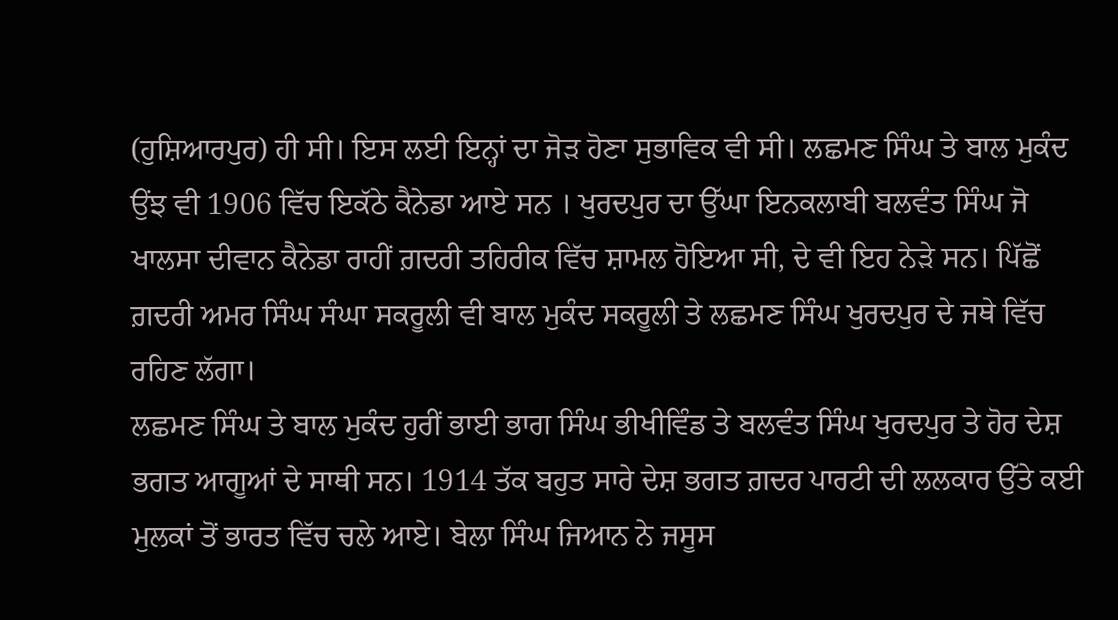(ਹੁਸ਼ਿਆਰਪੁਰ) ਹੀ ਸੀ। ਇਸ ਲਈ ਇਨ੍ਹਾਂ ਦਾ ਜੋੜ ਹੋਣਾ ਸੁਭਾਵਿਕ ਵੀ ਸੀ। ਲਛਮਣ ਸਿੰਘ ਤੇ ਬਾਲ ਮੁਕੰਦ ਉਂਝ ਵੀ 1906 ਵਿੱਚ ਇਕੱਠੇ ਕੈਨੇਡਾ ਆਏ ਸਨ । ਖੁਰਦਪੁਰ ਦਾ ਉੱਘਾ ਇਨਕਲਾਬੀ ਬਲਵੰਤ ਸਿੰਘ ਜੋ ਖਾਲਸਾ ਦੀਵਾਨ ਕੈਨੇਡਾ ਰਾਹੀਂ ਗ਼ਦਰੀ ਤਹਿਰੀਕ ਵਿੱਚ ਸ਼ਾਮਲ ਹੋਇਆ ਸੀ, ਦੇ ਵੀ ਇਹ ਨੇੜੇ ਸਨ। ਪਿੱਛੋਂ ਗ਼ਦਰੀ ਅਮਰ ਸਿੰਘ ਸੰਘਾ ਸਕਰੂਲੀ ਵੀ ਬਾਲ ਮੁਕੰਦ ਸਕਰੂਲੀ ਤੇ ਲਛਮਣ ਸਿੰਘ ਖੁਰਦਪੁਰ ਦੇ ਜਥੇ ਵਿੱਚ ਰਹਿਣ ਲੱਗਾ।
ਲਛਮਣ ਸਿੰਘ ਤੇ ਬਾਲ ਮੁਕੰਦ ਹੁਰੀਂ ਭਾਈ ਭਾਗ ਸਿੰਘ ਭੀਖੀਵਿੰਡ ਤੇ ਬਲਵੰਤ ਸਿੰਘ ਖੁਰਦਪੁਰ ਤੇ ਹੋਰ ਦੇਸ਼ ਭਗਤ ਆਗੂਆਂ ਦੇ ਸਾਥੀ ਸਨ। 1914 ਤੱਕ ਬਹੁਤ ਸਾਰੇ ਦੇਸ਼ ਭਗਤ ਗ਼ਦਰ ਪਾਰਟੀ ਦੀ ਲਲਕਾਰ ਉੱਤੇ ਕਈ ਮੁਲਕਾਂ ਤੋਂ ਭਾਰਤ ਵਿੱਚ ਚਲੇ ਆਏ। ਬੇਲਾ ਸਿੰਘ ਜਿਆਨ ਨੇ ਜਸੂਸ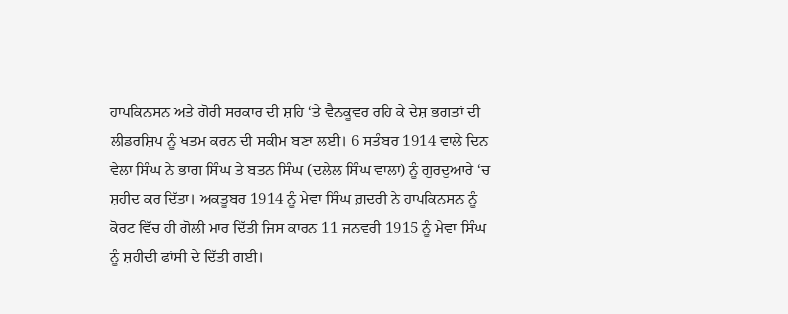ਹਾਪਕਿਨਸਨ ਅਤੇ ਗੋਰੀ ਸਰਕਾਰ ਦੀ ਸ਼ਹਿ ‘ਤੇ ਵੈਨਕੂਵਰ ਰਹਿ ਕੇ ਦੇਸ਼ ਭਗਤਾਂ ਦੀ ਲੀਡਰਸ਼ਿਪ ਨੂੰ ਖਤਮ ਕਰਨ ਦੀ ਸਕੀਮ ਬਣਾ ਲਈ। 6 ਸਤੰਬਰ 1914 ਵਾਲੇ ਦਿਨ ਵੇਲਾ ਸਿੰਘ ਨੇ ਭਾਗ ਸਿੰਘ ਤੇ ਬਤਨ ਸਿੰਘ (ਦਲੇਲ ਸਿੰਘ ਵਾਲਾ) ਨੂੰ ਗੁਰਦੁਆਰੇ ‘ਚ ਸ਼ਹੀਦ ਕਰ ਦਿੱਤਾ। ਅਕਤੂਬਰ 1914 ਨੂੰ ਮੇਵਾ ਸਿੰਘ ਗ਼ਦਰੀ ਨੇ ਹਾਪਕਿਨਸਨ ਨੂੰ ਕੋਰਟ ਵਿੱਚ ਹੀ ਗੋਲੀ ਮਾਰ ਦਿੱਤੀ ਜਿਸ ਕਾਰਨ 11 ਜਨਵਰੀ 1915 ਨੂੰ ਮੇਵਾ ਸਿੰਘ ਨੂੰ ਸ਼ਹੀਦੀ ਫਾਂਸੀ ਦੇ ਦਿੱਤੀ ਗਈ।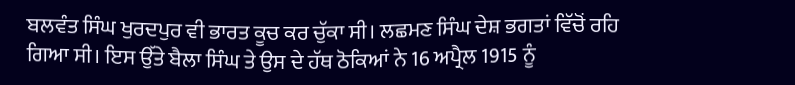ਬਲਵੰਤ ਸਿੰਘ ਖੁਰਦਪੁਰ ਵੀ ਭਾਰਤ ਕੂਚ ਕਰ ਚੁੱਕਾ ਸੀ। ਲਛਮਣ ਸਿੰਘ ਦੇਸ਼ ਭਗਤਾਂ ਵਿੱਚੋਂ ਰਹਿ ਗਿਆ ਸੀ। ਇਸ ਉੱਤੇ ਬੈਲਾ ਸਿੰਘ ਤੇ ਉਸ ਦੇ ਹੱਥ ਠੋਕਿਆਂ ਨੇ 16 ਅਪ੍ਰੈਲ 1915 ਨੂੰ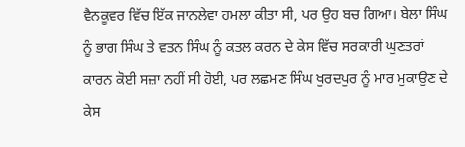ਵੈਨਕੂਵਰ ਵਿੱਚ ਇੱਕ ਜਾਨਲੇਵਾ ਹਮਲਾ ਕੀਤਾ ਸੀ, ਪਰ ਉਹ ਬਚ ਗਿਆ। ਬੇਲਾ ਸਿੰਘ ਨੂੰ ਭਾਗ ਸਿੰਘ ਤੇ ਵਤਨ ਸਿੰਘ ਨੂੰ ਕਤਲ ਕਰਨ ਦੇ ਕੇਸ ਵਿੱਚ ਸਰਕਾਰੀ ਘੁਣਤਰਾਂ ਕਾਰਨ ਕੋਈ ਸਜ਼ਾ ਨਹੀਂ ਸੀ ਹੋਈ, ਪਰ ਲਛਮਣ ਸਿੰਘ ਖੁਰਦਪੁਰ ਨੂੰ ਮਾਰ ਮੁਕਾਉਣ ਦੇ ਕੇਸ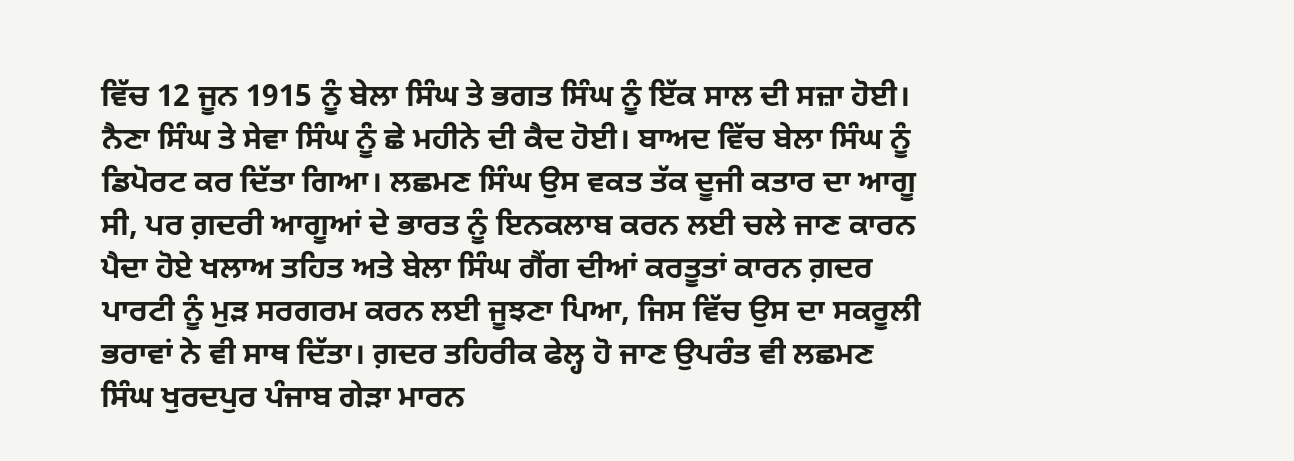ਵਿੱਚ 12 ਜੂਨ 1915 ਨੂੰ ਬੇਲਾ ਸਿੰਘ ਤੇ ਭਗਤ ਸਿੰਘ ਨੂੰ ਇੱਕ ਸਾਲ ਦੀ ਸਜ਼ਾ ਹੋਈ। ਨੈਣਾ ਸਿੰਘ ਤੇ ਸੇਵਾ ਸਿੰਘ ਨੂੰ ਛੇ ਮਹੀਨੇ ਦੀ ਕੈਦ ਹੋਈ। ਬਾਅਦ ਵਿੱਚ ਬੇਲਾ ਸਿੰਘ ਨੂੰ ਡਿਪੋਰਟ ਕਰ ਦਿੱਤਾ ਗਿਆ। ਲਛਮਣ ਸਿੰਘ ਉਸ ਵਕਤ ਤੱਕ ਦੂਜੀ ਕਤਾਰ ਦਾ ਆਗੂ ਸੀ, ਪਰ ਗ਼ਦਰੀ ਆਗੂਆਂ ਦੇ ਭਾਰਤ ਨੂੰ ਇਨਕਲਾਬ ਕਰਨ ਲਈ ਚਲੇ ਜਾਣ ਕਾਰਨ ਪੈਦਾ ਹੋਏ ਖਲਾਅ ਤਹਿਤ ਅਤੇ ਬੇਲਾ ਸਿੰਘ ਗੈਂਗ ਦੀਆਂ ਕਰਤੂਤਾਂ ਕਾਰਨ ਗ਼ਦਰ ਪਾਰਟੀ ਨੂੰ ਮੁੜ ਸਰਗਰਮ ਕਰਨ ਲਈ ਜੂਝਣਾ ਪਿਆ, ਜਿਸ ਵਿੱਚ ਉਸ ਦਾ ਸਕਰੂਲੀ ਭਰਾਵਾਂ ਨੇ ਵੀ ਸਾਥ ਦਿੱਤਾ। ਗ਼ਦਰ ਤਹਿਰੀਕ ਫੇਲ੍ਹ ਹੋ ਜਾਣ ਉਪਰੰਤ ਵੀ ਲਛਮਣ ਸਿੰਘ ਖੁਰਦਪੁਰ ਪੰਜਾਬ ਗੇੜਾ ਮਾਰਨ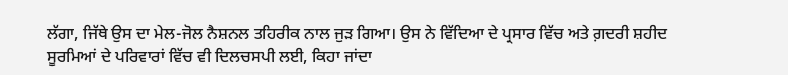ਲੱਗਾ, ਜਿੱਥੇ ਉਸ ਦਾ ਮੇਲ-ਜੋਲ ਨੈਸ਼ਨਲ ਤਹਿਰੀਕ ਨਾਲ ਜੁੜ ਗਿਆ। ਉਸ ਨੇ ਵਿੱਦਿਆ ਦੇ ਪ੍ਰਸਾਰ ਵਿੱਚ ਅਤੇ ਗ਼ਦਰੀ ਸ਼ਹੀਦ ਸੂਰਮਿਆਂ ਦੇ ਪਰਿਵਾਰਾਂ ਵਿੱਚ ਵੀ ਦਿਲਚਸਪੀ ਲਈ, ਕਿਹਾ ਜਾਂਦਾ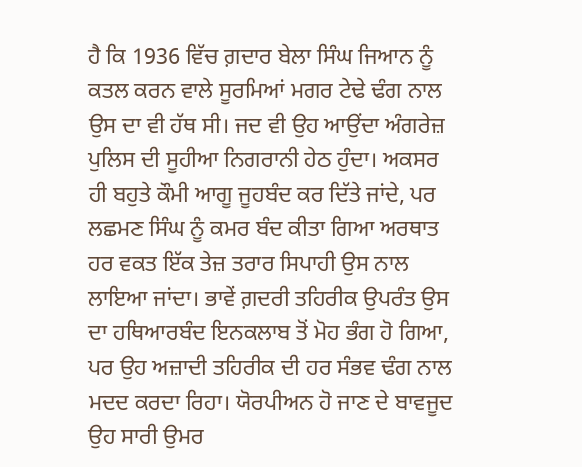ਹੈ ਕਿ 1936 ਵਿੱਚ ਗ਼ਦਾਰ ਬੇਲਾ ਸਿੰਘ ਜਿਆਨ ਨੂੰ ਕਤਲ ਕਰਨ ਵਾਲੇ ਸੂਰਮਿਆਂ ਮਗਰ ਟੇਢੇ ਢੰਗ ਨਾਲ ਉਸ ਦਾ ਵੀ ਹੱਥ ਸੀ। ਜਦ ਵੀ ਉਹ ਆਉਂਦਾ ਅੰਗਰੇਜ਼ ਪੁਲਿਸ ਦੀ ਸੂਹੀਆ ਨਿਗਰਾਨੀ ਹੇਠ ਹੁੰਦਾ। ਅਕਸਰ ਹੀ ਬਹੁਤੇ ਕੌਮੀ ਆਗੂ ਜੂਹਬੰਦ ਕਰ ਦਿੱਤੇ ਜਾਂਦੇ, ਪਰ ਲਛਮਣ ਸਿੰਘ ਨੂੰ ਕਮਰ ਬੰਦ ਕੀਤਾ ਗਿਆ ਅਰਥਾਤ ਹਰ ਵਕਤ ਇੱਕ ਤੇਜ਼ ਤਰਾਰ ਸਿਪਾਹੀ ਉਸ ਨਾਲ ਲਾਇਆ ਜਾਂਦਾ। ਭਾਵੇਂ ਗ਼ਦਰੀ ਤਹਿਰੀਕ ਉਪਰੰਤ ਉਸ ਦਾ ਹਥਿਆਰਬੰਦ ਇਨਕਲਾਬ ਤੋਂ ਮੋਹ ਭੰਗ ਹੋ ਗਿਆ, ਪਰ ਉਹ ਅਜ਼ਾਦੀ ਤਹਿਰੀਕ ਦੀ ਹਰ ਸੰਭਵ ਢੰਗ ਨਾਲ ਮਦਦ ਕਰਦਾ ਰਿਹਾ। ਯੋਰਪੀਅਨ ਹੋ ਜਾਣ ਦੇ ਬਾਵਜੂਦ ਉਹ ਸਾਰੀ ਉਮਰ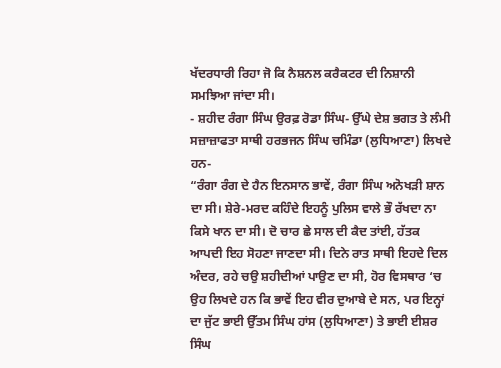ਖੱਦਰਧਾਰੀ ਰਿਹਾ ਜੋ ਕਿ ਨੈਸ਼ਨਲ ਕਰੈਕਟਰ ਦੀ ਨਿਸ਼ਾਨੀ ਸਮਝਿਆ ਜਾਂਦਾ ਸੀ।
- ਸ਼ਹੀਦ ਰੰਗਾ ਸਿੰਘ ਉਰਫ਼ ਰੋਡਾ ਸਿੰਘ- ਉੱਘੇ ਦੇਸ਼ ਭਗਤ ਤੇ ਲੰਮੀ ਸਜ਼ਾਜ਼ਾਫਤਾ ਸਾਥੀ ਹਰਭਜਨ ਸਿੰਘ ਚਮਿੰਡਾ (ਲੁਧਿਆਣਾ) ਲਿਖਦੇ ਹਨ-
“ਰੰਗਾ ਰੰਗ ਦੇ ਹੈਨ ਇਨਸਾਨ ਭਾਵੇਂ, ਰੰਗਾ ਸਿੰਘ ਅਨੋਖੜੀ ਸ਼ਾਨ ਦਾ ਸੀ। ਸ਼ੇਰੇ-ਮਰਦ ਕਹਿੰਦੇ ਇਹਨੂੰ ਪੁਲਿਸ ਵਾਲੇ ਭੌ ਰੱਖਦਾ ਨਾ ਕਿਸੇ ਖਾਨ ਦਾ ਸੀ। ਦੋ ਚਾਰ ਛੇ ਸਾਲ ਦੀ ਕੈਦ ਤਾਂਈ, ਹੱਤਕ ਆਪਦੀ ਇਹ ਸੋਹਣਾ ਜਾਣਦਾ ਸੀ। ਦਿਨੇ ਰਾਤ ਸਾਥੀ ਇਹਦੇ ਦਿਲ ਅੰਦਰ, ਰਹੇ ਚਉ ਸ਼ਹੀਦੀਆਂ ਪਾਉਣ ਦਾ ਸੀ, ਹੋਰ ਵਿਸਥਾਰ ‘ਚ ਉਹ ਲਿਖਦੇ ਹਨ ਕਿ ਭਾਵੇਂ ਇਹ ਵੀਰ ਦੁਆਬੇ ਦੇ ਸਨ, ਪਰ ਇਨ੍ਹਾਂ ਦਾ ਜੁੱਟ ਭਾਈ ਉੱਤਮ ਸਿੰਘ ਹਾਂਸ (ਲੁਧਿਆਣਾ) ਤੇ ਭਾਈ ਈਸ਼ਰ ਸਿੰਘ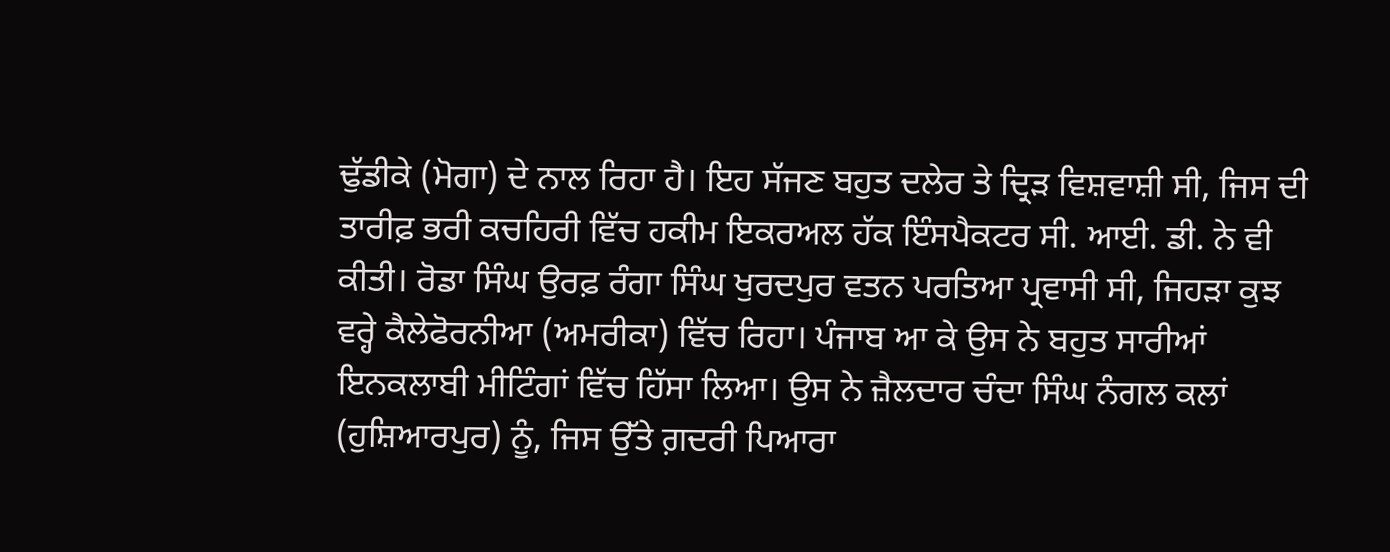ਢੁੱਡੀਕੇ (ਮੋਗਾ) ਦੇ ਨਾਲ ਰਿਹਾ ਹੈ। ਇਹ ਸੱਜਣ ਬਹੁਤ ਦਲੇਰ ਤੇ ਦ੍ਰਿੜ ਵਿਸ਼ਵਾਸ਼ੀ ਸੀ, ਜਿਸ ਦੀ ਤਾਰੀਫ਼ ਭਰੀ ਕਚਹਿਰੀ ਵਿੱਚ ਹਕੀਮ ਇਕਰਅਲ ਹੱਕ ਇੰਸਪੈਕਟਰ ਸੀ. ਆਈ. ਡੀ. ਨੇ ਵੀ ਕੀਤੀ। ਰੋਡਾ ਸਿੰਘ ਉਰਫ਼ ਰੰਗਾ ਸਿੰਘ ਖੁਰਦਪੁਰ ਵਤਨ ਪਰਤਿਆ ਪ੍ਰਵਾਸੀ ਸੀ, ਜਿਹੜਾ ਕੁਝ ਵਰ੍ਹੇ ਕੈਲੇਫੋਰਨੀਆ (ਅਮਰੀਕਾ) ਵਿੱਚ ਰਿਹਾ। ਪੰਜਾਬ ਆ ਕੇ ਉਸ ਨੇ ਬਹੁਤ ਸਾਰੀਆਂ ਇਨਕਲਾਬੀ ਮੀਟਿੰਗਾਂ ਵਿੱਚ ਹਿੱਸਾ ਲਿਆ। ਉਸ ਨੇ ਜ਼ੈਲਦਾਰ ਚੰਦਾ ਸਿੰਘ ਨੰਗਲ ਕਲਾਂ (ਹੁਸ਼ਿਆਰਪੁਰ) ਨੂੰ, ਜਿਸ ਉੱਤੇ ਗ਼ਦਰੀ ਪਿਆਰਾ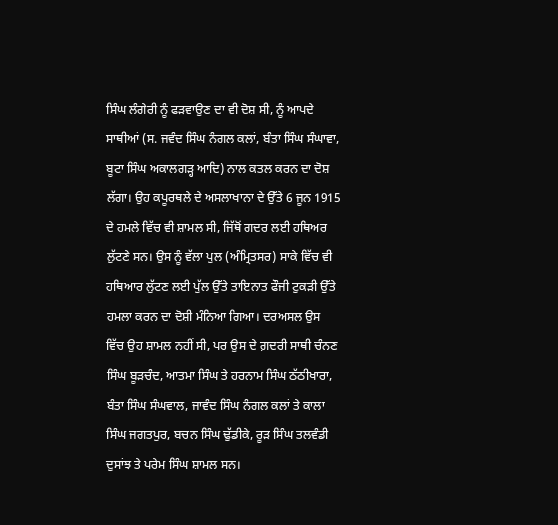ਸਿੰਘ ਲੰਗੇਰੀ ਨੂੰ ਫੜਵਾਉਣ ਦਾ ਵੀ ਦੋਸ਼ ਸੀ, ਨੂੰ ਆਪਦੇ ਸਾਥੀਆਂ (ਸ. ਜਵੰਦ ਸਿੰਘ ਨੰਗਲ ਕਲਾਂ, ਬੰਤਾ ਸਿੰਘ ਸੰਘਾਵਾ, ਬੂਟਾ ਸਿੰਘ ਅਕਾਲਗੜ੍ਹ ਆਦਿ) ਨਾਲ ਕਤਲ ਕਰਨ ਦਾ ਦੋਸ਼ ਲੱਗਾ। ਉਹ ਕਪੂਰਥਲੇ ਦੇ ਅਸਲਾਖਾਨਾ ਦੇ ਉੱਤੇ 6 ਜੂਨ 1915 ਦੇ ਹਮਲੇ ਵਿੱਚ ਵੀ ਸ਼ਾਮਲ ਸੀ, ਜਿੱਥੋਂ ਗਦਰ ਲਈ ਹਥਿਅਰ ਲੁੱਟਣੇ ਸਨ। ਉਸ ਨੂੰ ਵੱਲਾ ਪੁਲ (ਅੰਮ੍ਰਿਤਸਰ) ਸਾਕੇ ਵਿੱਚ ਵੀ ਹਥਿਆਰ ਲੁੱਟਣ ਲਈ ਪੁੱਲ ਉੱਤੇ ਤਾਇਨਾਤ ਫੌਜੀ ਟੁਕੜੀ ਉੱਤੇ ਹਮਲਾ ਕਰਨ ਦਾ ਦੋਸ਼ੀ ਮੰਨਿਆ ਗਿਆ। ਦਰਅਸਲ ਉਸ ਵਿੱਚ ਉਹ ਸ਼ਾਮਲ ਨਹੀਂ ਸੀ, ਪਰ ਉਸ ਦੇ ਗ਼ਦਰੀ ਸਾਥੀ ਚੰਨਣ ਸਿੰਘ ਬੂੜਚੰਦ, ਆਤਮਾ ਸਿੰਘ ਤੇ ਹਰਨਾਮ ਸਿੰਘ ਠੱਠੀਖਾਰਾ, ਬੰਤਾ ਸਿੰਘ ਸੰਘਵਾਲ, ਜਾਵੰਦ ਸਿੰਘ ਨੰਗਲ ਕਲਾਂ ਤੇ ਕਾਲਾ ਸਿੰਘ ਜਗਤਪੁਰ, ਬਚਨ ਸਿੰਘ ਢੁੱਡੀਕੇ, ਰੂੜ ਸਿੰਘ ਤਲਵੰਡੀ ਦੁਸਾਂਝ ਤੇ ਪਰੇਮ ਸਿੰਘ ਸ਼ਾਮਲ ਸਨ।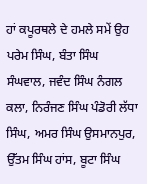ਹਾਂ ਕਪੂਰਥਲੇ ਦੇ ਹਮਲੇ ਸਮੇਂ ਉਹ ਪਰੇਮ ਸਿੰਘ, ਬੰਤਾ ਸਿੰਘ ਸੰਘਵਾਲ, ਜਵੰਦ ਸਿੰਘ ਨੰਗਲ ਕਲਾ, ਨਿਰੰਜਣ ਸਿੰਘ ਪੰਡੋਰੀ ਲੱਧਾ ਸਿੰਘ, ਅਮਰ ਸਿੰਘ ਉਸਮਾਨਪੁਰ, ਉੱਤਮ ਸਿੰਘ ਹਾਂਸ, ਬੂਟਾ ਸਿੰਘ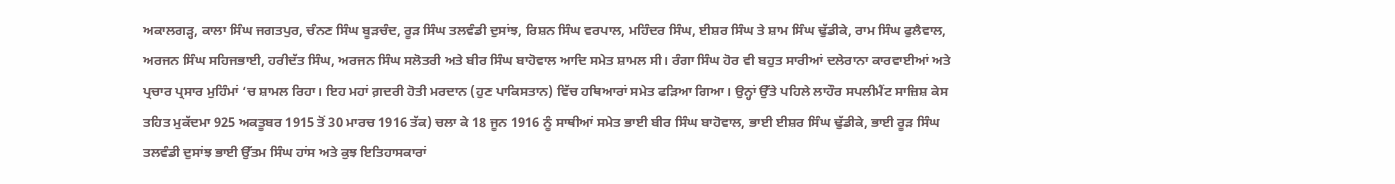ਅਕਾਲਗੜ੍ਹ, ਕਾਲਾ ਸਿੰਘ ਜਗਤਪੁਰ, ਚੰਨਣ ਸਿੰਘ ਬੂੜਚੰਦ, ਰੂੜ ਸਿੰਘ ਤਲਵੰਡੀ ਦੁਸਾਂਝ, ਰਿਸ਼ਨ ਸਿੰਘ ਵਰਪਾਲ, ਮਹਿੰਦਰ ਸਿੰਘ, ਈਸ਼ਰ ਸਿੰਘ ਤੇ ਸ਼ਾਮ ਸਿੰਘ ਢੁੱਡੀਕੇ, ਰਾਮ ਸਿੰਘ ਫੁਲੈਵਾਲ, ਅਰਜਨ ਸਿੰਘ ਸਹਿਜਭਾਈ, ਹਰੀਦੱਤ ਸਿੰਘ, ਅਰਜਨ ਸਿੰਘ ਸਲੋਤਰੀ ਅਤੇ ਬੀਰ ਸਿੰਘ ਬਾਹੋਵਾਲ ਆਦਿ ਸਮੇਤ ਸ਼ਾਮਲ ਸੀ। ਰੰਗਾ ਸਿੰਘ ਹੋਰ ਵੀ ਬਹੁਤ ਸਾਰੀਆਂ ਦਲੇਰਾਨਾ ਕਾਰਵਾਈਆਂ ਅਤੇ ਪ੍ਰਚਾਰ ਪ੍ਰਸਾਰ ਮੁਹਿੰਮਾਂ ‘ਚ ਸ਼ਾਮਲ ਰਿਹਾ। ਇਹ ਮਹਾਂ ਗ਼ਦਰੀ ਹੋਤੀ ਮਰਦਾਨ (ਹੁਣ ਪਾਕਿਸਤਾਨ) ਵਿੱਚ ਹਥਿਆਰਾਂ ਸਮੇਤ ਫੜਿਆ ਗਿਆ। ਉਨ੍ਹਾਂ ਉੱਤੇ ਪਹਿਲੇ ਲਾਹੌਰ ਸਪਲੀਮੈਂਟ ਸਾਜ਼ਿਸ਼ ਕੇਸ ਤਹਿਤ ਮੁਕੱਦਮਾ 925 ਅਕਤੂਬਰ 1915 ਤੋਂ 30 ਮਾਰਚ 1916 ਤੱਕ) ਚਲਾ ਕੇ 18 ਜੂਨ 1916 ਨੂੰ ਸਾਥੀਆਂ ਸਮੇਤ ਭਾਈ ਬੀਰ ਸਿੰਘ ਬਾਹੋਵਾਲ, ਭਾਈ ਈਸ਼ਰ ਸਿੰਘ ਢੁੱਡੀਕੇ, ਭਾਈ ਰੂੜ ਸਿੰਘ ਤਲਵੰਡੀ ਦੁਸਾਂਝ ਭਾਈ ਉੱਤਮ ਸਿੰਘ ਹਾਂਸ ਅਤੇ ਕੁਝ ਇਤਿਹਾਸਕਾਰਾਂ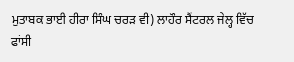ਮੁਤਾਬਕ ਭਾਈ ਹੀਰਾ ਸਿੰਘ ਚਰੜ ਵੀ) ਲਾਹੌਰ ਸੈਂਟਰਲ ਜੇਲ੍ਹ ਵਿੱਚ ਫਾਂਸੀ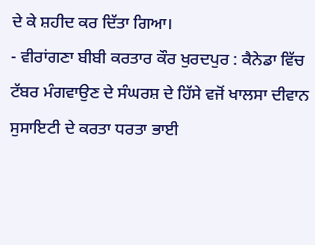ਦੇ ਕੇ ਸ਼ਹੀਦ ਕਰ ਦਿੱਤਾ ਗਿਆ।
- ਵੀਰਾਂਗਣਾ ਬੀਬੀ ਕਰਤਾਰ ਕੌਰ ਖੁਰਦਪੁਰ : ਕੈਨੇਡਾ ਵਿੱਚ ਟੱਬਰ ਮੰਗਵਾਉਣ ਦੇ ਸੰਘਰਸ਼ ਦੇ ਹਿੱਸੇ ਵਜੋਂ ਖਾਲਸਾ ਦੀਵਾਨ ਸੁਸਾਇਟੀ ਦੇ ਕਰਤਾ ਧਰਤਾ ਭਾਈ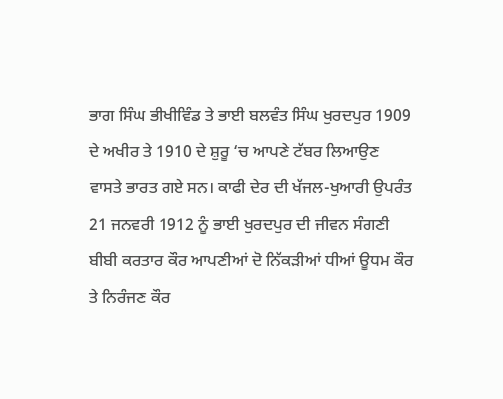ਭਾਗ ਸਿੰਘ ਭੀਖੀਵਿੰਡ ਤੇ ਭਾਈ ਬਲਵੰਤ ਸਿੰਘ ਖੁਰਦਪੁਰ 1909 ਦੇ ਅਖੀਰ ਤੇ 1910 ਦੇ ਸ਼ੁਰੂ ‘ਚ ਆਪਣੇ ਟੱਬਰ ਲਿਆਉਣ ਵਾਸਤੇ ਭਾਰਤ ਗਏ ਸਨ। ਕਾਫੀ ਦੇਰ ਦੀ ਖੱਜਲ-ਖੁਆਰੀ ਉਪਰੰਤ 21 ਜਨਵਰੀ 1912 ਨੂੰ ਭਾਈ ਖੁਰਦਪੁਰ ਦੀ ਜੀਵਨ ਸੰਗਣੀ ਬੀਬੀ ਕਰਤਾਰ ਕੌਰ ਆਪਣੀਆਂ ਦੋ ਨਿੱਕੜੀਆਂ ਧੀਆਂ ਊਧਮ ਕੌਰ ਤੇ ਨਿਰੰਜਣ ਕੌਰ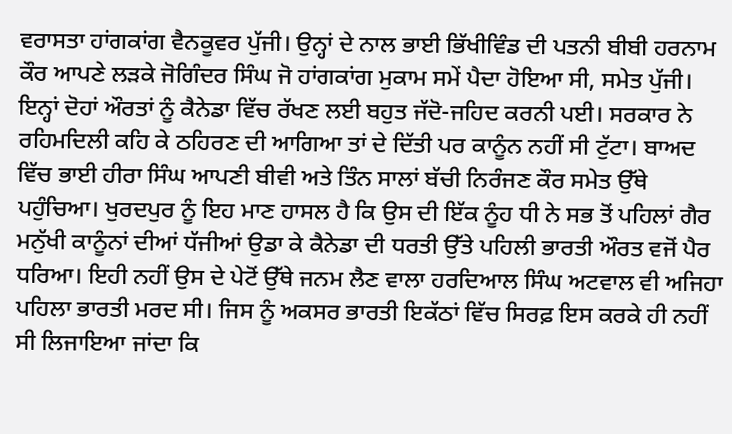ਵਰਾਸਤਾ ਹਾਂਗਕਾਂਗ ਵੈਨਕੂਵਰ ਪੁੱਜੀ। ਉਨ੍ਹਾਂ ਦੇ ਨਾਲ ਭਾਈ ਭਿੱਖੀਵਿੰਡ ਦੀ ਪਤਨੀ ਬੀਬੀ ਹਰਨਾਮ ਕੌਰ ਆਪਣੇ ਲੜਕੇ ਜੋਗਿੰਦਰ ਸਿੰਘ ਜੋ ਹਾਂਗਕਾਂਗ ਮੁਕਾਮ ਸਮੇਂ ਪੈਦਾ ਹੋਇਆ ਸੀ, ਸਮੇਤ ਪੁੱਜੀ। ਇਨ੍ਹਾਂ ਦੋਹਾਂ ਔਰਤਾਂ ਨੂੰ ਕੈਨੇਡਾ ਵਿੱਚ ਰੱਖਣ ਲਈ ਬਹੁਤ ਜੱਦੋ-ਜਹਿਦ ਕਰਨੀ ਪਈ। ਸਰਕਾਰ ਨੇ ਰਹਿਮਦਿਲੀ ਕਹਿ ਕੇ ਠਹਿਰਣ ਦੀ ਆਗਿਆ ਤਾਂ ਦੇ ਦਿੱਤੀ ਪਰ ਕਾਨੂੰਨ ਨਹੀਂ ਸੀ ਟੁੱਟਾ। ਬਾਅਦ ਵਿੱਚ ਭਾਈ ਹੀਰਾ ਸਿੰਘ ਆਪਣੀ ਬੀਵੀ ਅਤੇ ਤਿੰਨ ਸਾਲਾਂ ਬੱਚੀ ਨਿਰੰਜਣ ਕੌਰ ਸਮੇਤ ਉੱਥੇ ਪਹੁੰਚਿਆ। ਖੁਰਦਪੁਰ ਨੂੰ ਇਹ ਮਾਣ ਹਾਸਲ ਹੈ ਕਿ ਉਸ ਦੀ ਇੱਕ ਨੂੰਹ ਧੀ ਨੇ ਸਭ ਤੋਂ ਪਹਿਲਾਂ ਗੈਰ ਮਨੁੱਖੀ ਕਾਨੂੰਨਾਂ ਦੀਆਂ ਧੱਜੀਆਂ ਉਡਾ ਕੇ ਕੈਨੇਡਾ ਦੀ ਧਰਤੀ ਉੱਤੇ ਪਹਿਲੀ ਭਾਰਤੀ ਔਰਤ ਵਜੋਂ ਪੈਰ ਧਰਿਆ। ਇਹੀ ਨਹੀਂ ਉਸ ਦੇ ਪੇਟੋਂ ਉੱਥੇ ਜਨਮ ਲੈਣ ਵਾਲਾ ਹਰਦਿਆਲ ਸਿੰਘ ਅਟਵਾਲ ਵੀ ਅਜਿਹਾ ਪਹਿਲਾ ਭਾਰਤੀ ਮਰਦ ਸੀ। ਜਿਸ ਨੂੰ ਅਕਸਰ ਭਾਰਤੀ ਇਕੱਠਾਂ ਵਿੱਚ ਸਿਰਫ਼ ਇਸ ਕਰਕੇ ਹੀ ਨਹੀਂ ਸੀ ਲਿਜਾਇਆ ਜਾਂਦਾ ਕਿ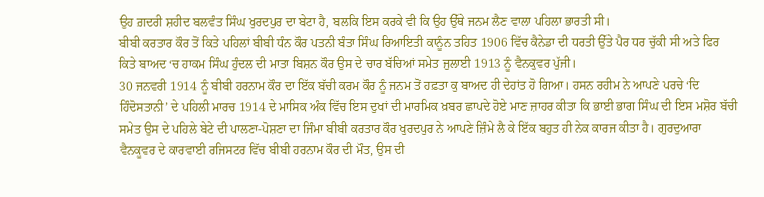ਉਹ ਗ਼ਦਰੀ ਸ਼ਹੀਦ ਬਲਵੰਤ ਸਿੰਘ ਖੁਰਦਪੁਰ ਦਾ ਬੇਟਾ ਹੈ, ਬਲਕਿ ਇਸ ਕਰਕੇ ਵੀ ਕਿ ਉਹ ਉੱਥੇ ਜਨਮ ਲੈਣ ਵਾਲਾ ਪਹਿਲਾ ਭਾਰਤੀ ਸੀ।
ਬੀਬੀ ਕਰਤਾਰ ਕੌਰ ਤੋਂ ਕਿਤੇ ਪਹਿਲਾਂ ਬੀਬੀ ਧੰਨ ਕੌਰ ਪਤਨੀ ਬੰਤਾ ਸਿੰਘ ਰਿਆਇਤੀ ਕਾਨੂੰਨ ਤਹਿਤ 1906 ਵਿੱਚ ਕੈਨੇਡਾ ਦੀ ਧਰਤੀ ਉੱਤੇ ਪੈਰ ਧਰ ਚੁੱਕੀ ਸੀ ਅਤੇ ਫਿਰ ਕਿਤੇ ਬਾਅਦ ‘ਚ ਹਾਕਮ ਸਿੰਘ ਹੁੰਦਲ ਦੀ ਮਾਤਾ ਬਿਸ਼ਨ ਕੌਰ ਉਸ ਦੇ ਚਾਰ ਬੱਚਿਆਂ ਸਮੇਤ ਜੁਲਾਈ 1913 ਨੂੰ ਵੈਨਕੁਵਰ ਪੁੱਜੀ।
30 ਜਨਵਰੀ 1914 ਨੂੰ ਬੀਬੀ ਹਰਨਾਮ ਕੌਰ ਦਾ ਇੱਕ ਬੱਚੀ ਕਰਮ ਕੌਰ ਨੂੰ ਜਨਮ ਤੋਂ ਹਫ਼ਤਾ ਕੁ ਬਾਅਦ ਹੀ ਦੇਹਾਂਤ ਹੋ ਗਿਆ। ਹਸਨ ਰਹੀਮ ਨੇ ਆਪਣੇ ਪਰਚੇ ‘ਦਿ ਹਿੰਦੋਸਤਾਨੀ’ ਦੇ ਪਹਿਲੀ ਮਾਰਚ 1914 ਦੇ ਮਾਸਿਕ ਅੰਕ ਵਿੱਚ ਇਸ ਦੁਖਾਂ ਦੀ ਮਾਰਮਿਕ ਖ਼ਬਰ ਛਾਪਦੇ ਹੋਏ ਮਾਣ ਜ਼ਾਹਰ ਕੀਤਾ ਕਿ ਭਾਈ ਭਾਗ ਸਿੰਘ ਦੀ ਇਸ ਮਸ਼ੋਰ ਬੱਚੀ ਸਮੇਤ ਉਸ ਦੇ ਪਹਿਲੇ ਬੇਟੇ ਦੀ ਪਾਲਣਾ-ਪੋਸ਼ਣਾ ਦਾ ਜਿੰਮਾ ਬੀਬੀ ਕਰਤਾਰ ਕੌਰ ਖੁਰਦਪੁਰ ਨੇ ਆਪਣੇ ਜ਼ਿੰਮੇ ਲੈ ਕੇ ਇੱਕ ਬਹੁਤ ਹੀ ਨੇਕ ਕਾਰਜ ਕੀਤਾ ਹੈ। ਗੁਰਦੁਆਰਾ ਵੈਨਕੂਵਰ ਦੇ ਕਾਰਵਾਈ ਰਜਿਸਟਰ ਵਿੱਚ ਬੀਬੀ ਹਰਨਾਮ ਕੌਰ ਦੀ ਮੌਤ, ਉਸ ਦੀ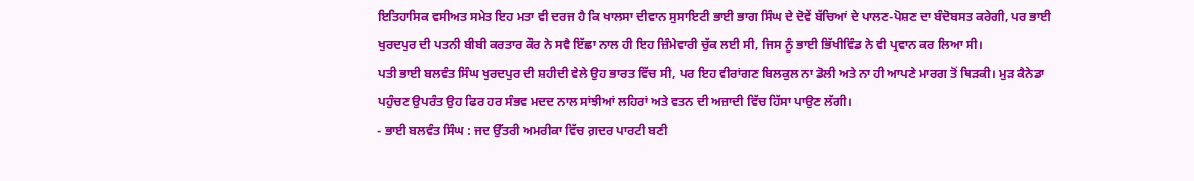ਇਤਿਹਾਸਿਕ ਵਸੀਅਤ ਸਮੇਤ ਇਹ ਮਤਾ ਵੀ ਦਰਜ ਹੈ ਕਿ ਖਾਲਸਾ ਦੀਵਾਨ ਸੁਸਾਇਟੀ ਭਾਈ ਭਾਗ ਸਿੰਘ ਦੇ ਦੋਵੇਂ ਬੱਚਿਆਂ ਦੇ ਪਾਲਣ-ਪੋਸ਼ਣ ਦਾ ਬੰਦੋਬਸਤ ਕਰੇਗੀ, ਪਰ ਭਾਈ ਖੁਰਦਪੁਰ ਦੀ ਪਤਨੀ ਬੀਬੀ ਕਰਤਾਰ ਕੌਰ ਨੇ ਸਵੈ ਇੱਛਾ ਨਾਲ ਹੀ ਇਹ ਜ਼ਿੰਮੇਵਾਰੀ ਚੁੱਕ ਲਈ ਸੀ, ਜਿਸ ਨੂੰ ਭਾਈ ਭਿੱਖੀਵਿੰਡ ਨੇ ਵੀ ਪ੍ਰਵਾਨ ਕਰ ਲਿਆ ਸੀ।
ਪਤੀ ਭਾਈ ਬਲਵੰਤ ਸਿੰਘ ਖੁਰਦਪੁਰ ਦੀ ਸ਼ਹੀਦੀ ਵੇਲੇ ਉਹ ਭਾਰਤ ਵਿੱਚ ਸੀ, ਪਰ ਇਹ ਵੀਰਾਂਗਣ ਬਿਲਕੁਲ ਨਾ ਡੋਲੀ ਅਤੇ ਨਾ ਹੀ ਆਪਣੇ ਮਾਰਗ ਤੋਂ ਥਿੜਕੀ। ਮੁੜ ਕੈਨੇਡਾ ਪਹੁੰਚਣ ਉਪਰੰਤ ਉਹ ਫਿਰ ਹਰ ਸੰਭਵ ਮਦਦ ਨਾਲ ਸਾਂਝੀਆਂ ਲਹਿਰਾਂ ਅਤੇ ਵਤਨ ਦੀ ਅਜ਼ਾਦੀ ਵਿੱਚ ਹਿੱਸਾ ਪਾਉਣ ਲੱਗੀ।
- ਭਾਈ ਬਲਵੰਤ ਸਿੰਘ : ਜਦ ਉੱਤਰੀ ਅਮਰੀਕਾ ਵਿੱਚ ਗ਼ਦਰ ਪਾਰਟੀ ਬਣੀ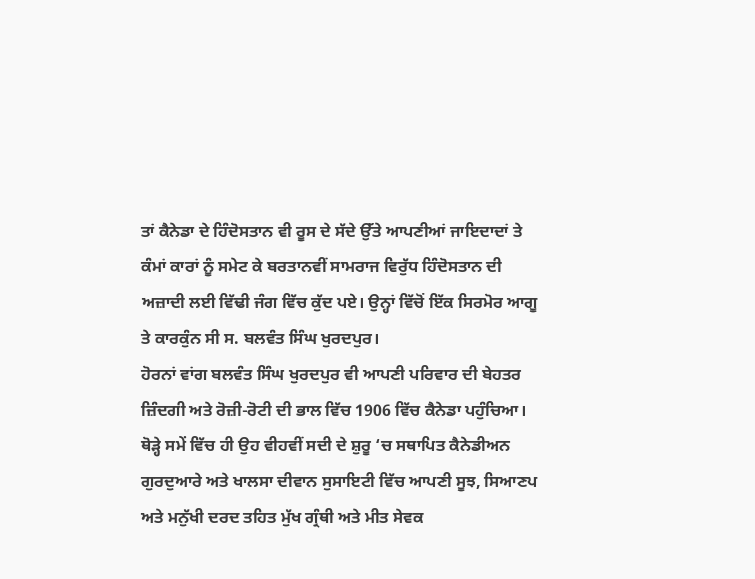ਤਾਂ ਕੈਨੇਡਾ ਦੇ ਹਿੰਦੋਸਤਾਨ ਵੀ ਰੂਸ ਦੇ ਸੱਦੇ ਉੱਤੇ ਆਪਣੀਆਂ ਜਾਇਦਾਦਾਂ ਤੇ ਕੰਮਾਂ ਕਾਰਾਂ ਨੂੰ ਸਮੇਟ ਕੇ ਬਰਤਾਨਵੀਂ ਸਾਮਰਾਜ ਵਿਰੁੱਧ ਹਿੰਦੋਸਤਾਨ ਦੀ ਅਜ਼ਾਦੀ ਲਈ ਵਿੱਢੀ ਜੰਗ ਵਿੱਚ ਕੁੱਦ ਪਏ। ਉਨ੍ਹਾਂ ਵਿੱਚੋਂ ਇੱਕ ਸਿਰਮੋਰ ਆਗੂ ਤੇ ਕਾਰਕੁੰਨ ਸੀ ਸ. ਬਲਵੰਤ ਸਿੰਘ ਖੁਰਦਪੁਰ।
ਹੋਰਨਾਂ ਵਾਂਗ ਬਲਵੰਤ ਸਿੰਘ ਖੁਰਦਪੁਰ ਵੀ ਆਪਣੀ ਪਰਿਵਾਰ ਦੀ ਬੇਹਤਰ ਜ਼ਿੰਦਗੀ ਅਤੇ ਰੋਜ਼ੀ-ਰੋਟੀ ਦੀ ਭਾਲ ਵਿੱਚ 1906 ਵਿੱਚ ਕੈਨੇਡਾ ਪਹੁੰਚਿਆ। ਥੋੜ੍ਹੇ ਸਮੇਂ ਵਿੱਚ ਹੀ ਉਹ ਵੀਹਵੀਂ ਸਦੀ ਦੇ ਸ਼ੁਰੂ ‘ਚ ਸਥਾਪਿਤ ਕੈਨੇਡੀਅਨ ਗੁਰਦੁਆਰੇ ਅਤੇ ਖਾਲਸਾ ਦੀਵਾਨ ਸੁਸਾਇਟੀ ਵਿੱਚ ਆਪਣੀ ਸੂਝ, ਸਿਆਣਪ ਅਤੇ ਮਨੁੱਖੀ ਦਰਦ ਤਹਿਤ ਮੁੱਖ ਗ੍ਰੰਥੀ ਅਤੇ ਮੀਤ ਸੇਵਕ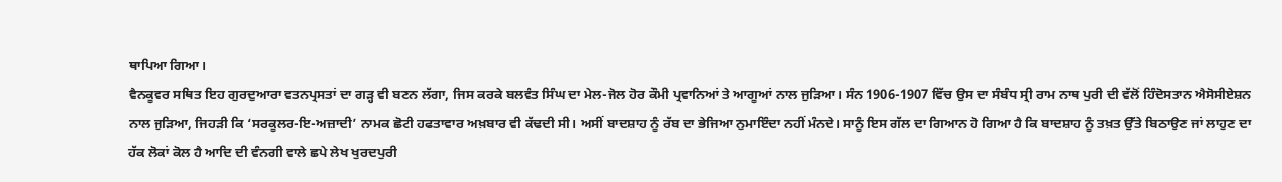ਥਾਪਿਆ ਗਿਆ।
ਵੈਨਕੂਵਰ ਸਥਿਤ ਇਹ ਗੁਰਦੁਆਰਾ ਵਤਨਪ੍ਰਸਤਾਂ ਦਾ ਗੜ੍ਹ ਵੀ ਬਣਨ ਲੱਗਾ, ਜਿਸ ਕਰਕੇ ਬਲਵੰਤ ਸਿੰਘ ਦਾ ਮੇਲ-ਜੋਲ ਹੋਰ ਕੌਮੀ ਪ੍ਰਵਾਨਿਆਂ ਤੇ ਆਗੂਆਂ ਨਾਲ ਜੁੜਿਆ। ਸੰਨ 1906-1907 ਵਿੱਚ ਉਸ ਦਾ ਸੰਬੰਧ ਸ੍ਰੀ ਰਾਮ ਨਾਥ ਪੁਰੀ ਦੀ ਵੱਲੋਂ ਹਿੰਦੋਸਤਾਨ ਐਸੋਸੀਏਸ਼ਨ ਨਾਲ ਜੁੜਿਆ, ਜਿਹੜੀ ਕਿ ‘ਸਰਕੂਲਰ-ਇ-ਅਜ਼ਾਦੀ’ ਨਾਮਕ ਛੋਟੀ ਹਫਤਾਵਾਰ ਅਖ਼ਬਾਰ ਵੀ ਕੱਢਦੀ ਸੀ। ਅਸੀਂ ਬਾਦਸ਼ਾਹ ਨੂੰ ਰੱਬ ਦਾ ਭੇਜਿਆ ਨੁਮਾਇੰਦਾ ਨਹੀਂ ਮੰਨਦੇ। ਸਾਨੂੰ ਇਸ ਗੱਲ ਦਾ ਗਿਆਨ ਹੋ ਗਿਆ ਹੈ ਕਿ ਬਾਦਸ਼ਾਹ ਨੂੰ ਤਖ਼ਤ ਉੱਤੇ ਬਿਠਾਉਣ ਜਾਂ ਲਾਹੁਣ ਦਾ ਹੱਕ ਲੋਕਾਂ ਕੋਲ ਹੈ ਆਦਿ ਦੀ ਵੰਨਗੀ ਵਾਲੇ ਛਪੇ ਲੇਖ ਖੁਰਦਪੁਰੀ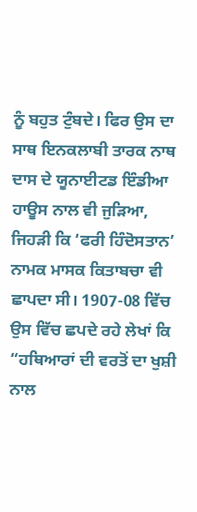ਨੂੰ ਬਹੁਤ ਟੁੰਬਦੇ। ਫਿਰ ਉਸ ਦਾ ਸਾਥ ਇਨਕਲਾਬੀ ਤਾਰਕ ਨਾਥ ਦਾਸ ਦੇ ਯੂਨਾਈਟਡ ਇੰਡੀਆ ਹਾਊਸ ਨਾਲ ਵੀ ਜੁੜਿਆ, ਜਿਹੜੀ ਕਿ ‘ਫਰੀ ਹਿੰਦੋਸਤਾਨ’ ਨਾਮਕ ਮਾਸਕ ਕਿਤਾਬਚਾ ਵੀ ਛਾਪਦਾ ਸੀ। 1907-08 ਵਿੱਚ ਉਸ ਵਿੱਚ ਛਪਦੇ ਰਹੇ ਲੇਖਾਂ ਕਿ “ਹਥਿਆਰਾਂ ਦੀ ਵਰਤੋਂ ਦਾ ਖੁਸ਼ੀ ਨਾਲ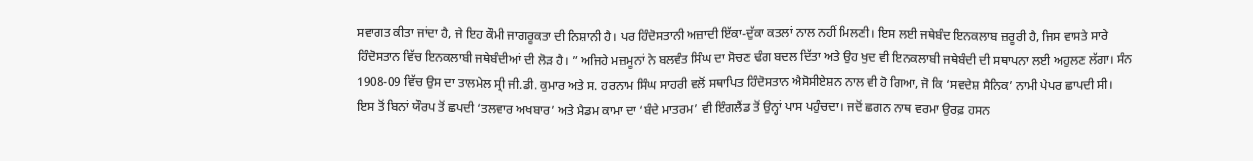ਸਵਾਗਤ ਕੀਤਾ ਜਾਂਦਾ ਹੈ, ਜੇ ਇਹ ਕੌਮੀ ਜਾਗਰੂਕਤਾ ਦੀ ਨਿਸ਼ਾਨੀ ਹੈ। ਪਰ ਹਿੰਦੋਸਤਾਨੀ ਅਜ਼ਾਦੀ ਇੱਕਾ-ਦੁੱਕਾ ਕਤਲਾਂ ਨਾਲ ਨਹੀਂ ਮਿਲਣੀ। ਇਸ ਲਈ ਜਥੇਬੰਦ ਇਨਕਲਾਬ ਜ਼ਰੂਰੀ ਹੈ, ਜਿਸ ਵਾਸਤੇ ਸਾਰੇ ਹਿੰਦੋਸਤਾਨ ਵਿੱਚ ਇਨਕਲਾਬੀ ਜਥੇਬੰਦੀਆਂ ਦੀ ਲੋੜ ਹੈ। ” ਅਜਿਹੇ ਮਜ਼ਮੂਨਾਂ ਨੇ ਬਲਵੰਤ ਸਿੰਘ ਦਾ ਸੋਚਣ ਢੰਗ ਬਦਲ ਦਿੱਤਾ ਅਤੇ ਉਹ ਖੁਦ ਵੀ ਇਨਕਲਾਬੀ ਜਥੇਬੰਦੀ ਦੀ ਸਥਾਪਨਾ ਲਈ ਅਹੁਲਣ ਲੱਗਾ। ਸੰਨ 1908-09 ਵਿੱਚ ਉਸ ਦਾ ਤਾਲਮੇਲ ਸ੍ਰੀ ਜੀ.ਡੀ. ਕੁਮਾਰ ਅਤੇ ਸ. ਹਰਨਾਮ ਸਿੰਘ ਸਾਹਰੀ ਵਲੋਂ ਸਥਾਪਿਤ ਹਿੰਦੋਸਤਾਨ ਐਸੋਸੀਏਸ਼ਨ ਨਾਲ ਵੀ ਹੋ ਗਿਆ, ਜੋ ਕਿ ‘ਸਵਦੇਸ਼ ਸੈਨਿਕ’ ਨਾਮੀ ਪੇਪਰ ਛਾਪਦੀ ਸੀ।
ਇਸ ਤੋਂ ਬਿਨਾਂ ਯੌਰਪ ਤੋਂ ਛਪਦੀ ‘ਤਲਵਾਰ ਅਖਬਾਰ’ ਅਤੇ ਮੈਡਮ ਕਾਮਾ ਦਾ ‘ਬੰਦੇ ਮਾਤਰਮ’ ਵੀ ਇੰਗਲੈਂਡ ਤੋਂ ਉਨ੍ਹਾਂ ਪਾਸ ਪਹੁੰਚਦਾ। ਜਦੋਂ ਛਗਨ ਨਾਥ ਵਰਮਾ ਉਰਫ਼ ਹਸਨ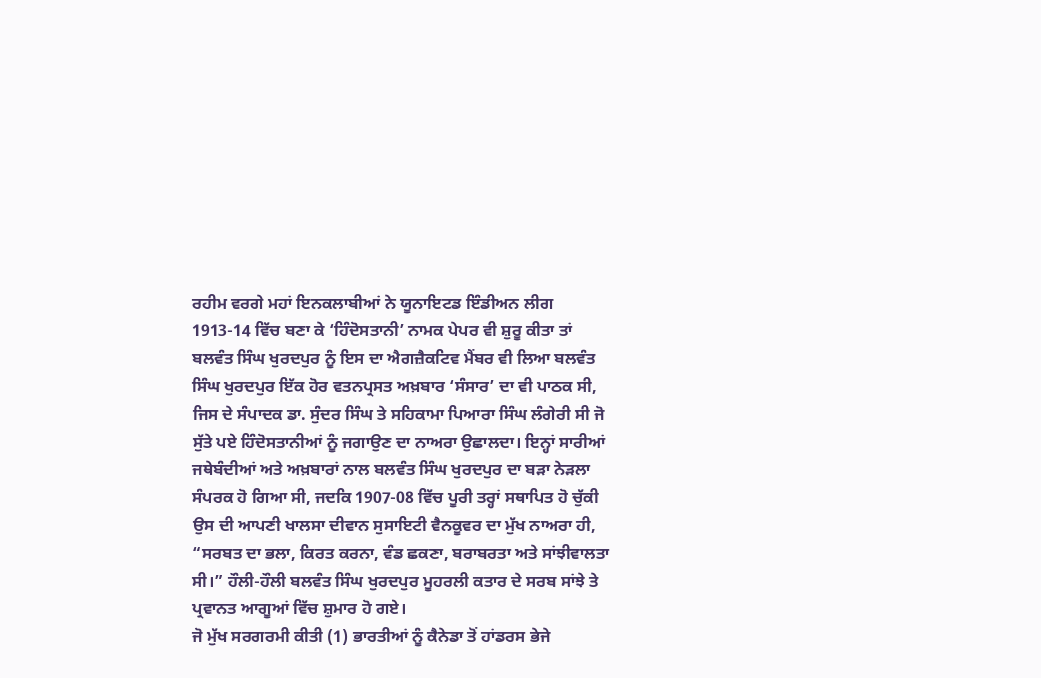ਰਹੀਮ ਵਰਗੇ ਮਹਾਂ ਇਨਕਲਾਬੀਆਂ ਨੇ ਯੂਨਾਇਟਡ ਇੰਡੀਅਨ ਲੀਗ 1913-14 ਵਿੱਚ ਬਣਾ ਕੇ ‘ਹਿੰਦੋਸਤਾਨੀ’ ਨਾਮਕ ਪੇਪਰ ਵੀ ਸ਼ੁਰੂ ਕੀਤਾ ਤਾਂ ਬਲਵੰਤ ਸਿੰਘ ਖੁਰਦਪੁਰ ਨੂੰ ਇਸ ਦਾ ਐਗਜ਼ੈਕਟਿਵ ਮੈਂਬਰ ਵੀ ਲਿਆ ਬਲਵੰਤ ਸਿੰਘ ਖੁਰਦਪੁਰ ਇੱਕ ਹੋਰ ਵਤਨਪ੍ਰਸਤ ਅਖ਼ਬਾਰ ‘ਸੰਸਾਰ’ ਦਾ ਵੀ ਪਾਠਕ ਸੀ, ਜਿਸ ਦੇ ਸੰਪਾਦਕ ਡਾ. ਸੁੰਦਰ ਸਿੰਘ ਤੇ ਸਹਿਕਾਮਾ ਪਿਆਰਾ ਸਿੰਘ ਲੰਗੇਰੀ ਸੀ ਜੋ ਸੁੱਤੇ ਪਏ ਹਿੰਦੋਸਤਾਨੀਆਂ ਨੂੰ ਜਗਾਉਣ ਦਾ ਨਾਅਰਾ ਉਛਾਲਦਾ। ਇਨ੍ਹਾਂ ਸਾਰੀਆਂ ਜਥੇਬੰਦੀਆਂ ਅਤੇ ਅਖ਼ਬਾਰਾਂ ਨਾਲ ਬਲਵੰਤ ਸਿੰਘ ਖੁਰਦਪੁਰ ਦਾ ਬੜਾ ਨੇੜਲਾ ਸੰਪਰਕ ਹੋ ਗਿਆ ਸੀ, ਜਦਕਿ 1907-08 ਵਿੱਚ ਪੂਰੀ ਤਰ੍ਹਾਂ ਸਥਾਪਿਤ ਹੋ ਚੁੱਕੀ ਉਸ ਦੀ ਆਪਣੀ ਖਾਲਸਾ ਦੀਵਾਨ ਸੁਸਾਇਟੀ ਵੈਨਕੂਵਰ ਦਾ ਮੁੱਖ ਨਾਅਰਾ ਹੀ, “ਸਰਬਤ ਦਾ ਭਲਾ, ਕਿਰਤ ਕਰਨਾ, ਵੰਡ ਛਕਣਾ, ਬਰਾਬਰਤਾ ਅਤੇ ਸਾਂਝੀਵਾਲਤਾ ਸੀ।” ਹੌਲੀ-ਹੌਲੀ ਬਲਵੰਤ ਸਿੰਘ ਖੁਰਦਪੁਰ ਮੂਹਰਲੀ ਕਤਾਰ ਦੇ ਸਰਬ ਸਾਂਝੇ ਤੇ ਪ੍ਰਵਾਨਤ ਆਗੂਆਂ ਵਿੱਚ ਸ਼ੁਮਾਰ ਹੋ ਗਏ।
ਜੋ ਮੁੱਖ ਸਰਗਰਮੀ ਕੀਤੀ (1) ਭਾਰਤੀਆਂ ਨੂੰ ਕੈਨੇਡਾ ਤੋਂ ਹਾਂਡਰਸ ਭੇਜੇ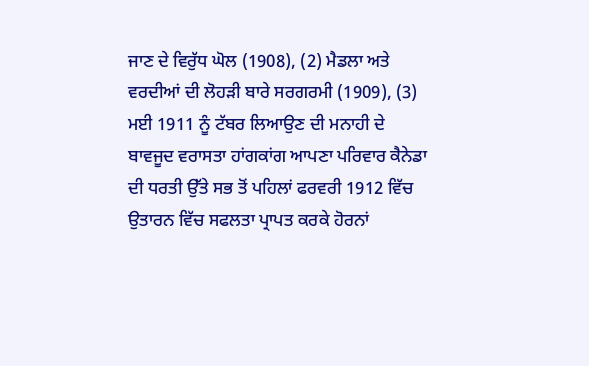ਜਾਣ ਦੇ ਵਿਰੁੱਧ ਘੋਲ (1908), (2) ਮੈਡਲਾ ਅਤੇ ਵਰਦੀਆਂ ਦੀ ਲੋਹੜੀ ਬਾਰੇ ਸਰਗਰਮੀ (1909), (3) ਮਈ 1911 ਨੂੰ ਟੱਬਰ ਲਿਆਉਣ ਦੀ ਮਨਾਹੀ ਦੇ ਬਾਵਜੂਦ ਵਰਾਸਤਾ ਹਾਂਗਕਾਂਗ ਆਪਣਾ ਪਰਿਵਾਰ ਕੈਨੇਡਾ ਦੀ ਧਰਤੀ ਉੱਤੇ ਸਭ ਤੋਂ ਪਹਿਲਾਂ ਫਰਵਰੀ 1912 ਵਿੱਚ ਉਤਾਰਨ ਵਿੱਚ ਸਫਲਤਾ ਪ੍ਰਾਪਤ ਕਰਕੇ ਹੋਰਨਾਂ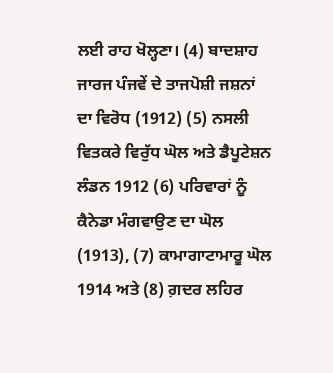ਲਈ ਰਾਹ ਖੋਲ੍ਹਣਾ। (4) ਬਾਦਸ਼ਾਹ ਜਾਰਜ ਪੰਜਵੇਂ ਦੇ ਤਾਜਪੋਸ਼ੀ ਜਸ਼ਨਾਂ ਦਾ ਵਿਰੋਧ (1912) (5) ਨਸਲੀ ਵਿਤਕਰੇ ਵਿਰੁੱਧ ਘੋਲ ਅਤੇ ਡੈਪੂਟੇਸ਼ਨ ਲੰਡਨ 1912 (6) ਪਰਿਵਾਰਾਂ ਨੂੰ ਕੈਨੇਡਾ ਮੰਗਵਾਉਣ ਦਾ ਘੋਲ (1913), (7) ਕਾਮਾਗਾਟਾਮਾਰੂ ਘੋਲ 1914 ਅਤੇ (8) ਗ਼ਦਰ ਲਹਿਰ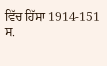ਵਿੱਚ ਹਿੱਸਾ 1914-151
ਸ.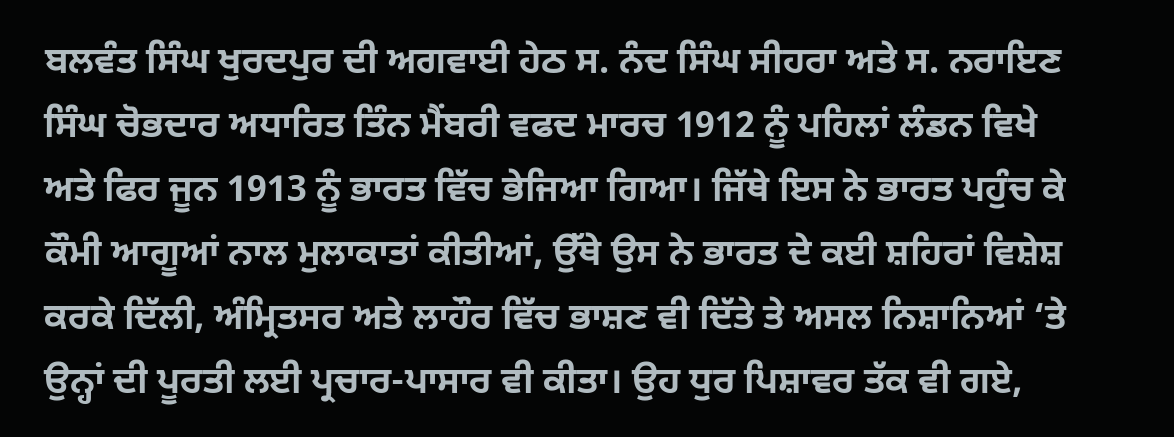ਬਲਵੰਤ ਸਿੰਘ ਖੁਰਦਪੁਰ ਦੀ ਅਗਵਾਈ ਹੇਠ ਸ. ਨੰਦ ਸਿੰਘ ਸੀਹਰਾ ਅਤੇ ਸ. ਨਰਾਇਣ ਸਿੰਘ ਚੋਭਦਾਰ ਅਧਾਰਿਤ ਤਿੰਨ ਮੈਂਬਰੀ ਵਫਦ ਮਾਰਚ 1912 ਨੂੰ ਪਹਿਲਾਂ ਲੰਡਨ ਵਿਖੇ ਅਤੇ ਫਿਰ ਜੂਨ 1913 ਨੂੰ ਭਾਰਤ ਵਿੱਚ ਭੇਜਿਆ ਗਿਆ। ਜਿੱਥੇ ਇਸ ਨੇ ਭਾਰਤ ਪਹੁੰਚ ਕੇ ਕੌਮੀ ਆਗੂਆਂ ਨਾਲ ਮੁਲਾਕਾਤਾਂ ਕੀਤੀਆਂ, ਉੱਥੇ ਉਸ ਨੇ ਭਾਰਤ ਦੇ ਕਈ ਸ਼ਹਿਰਾਂ ਵਿਸ਼ੇਸ਼ ਕਰਕੇ ਦਿੱਲੀ, ਅੰਮ੍ਰਿਤਸਰ ਅਤੇ ਲਾਹੌਰ ਵਿੱਚ ਭਾਸ਼ਣ ਵੀ ਦਿੱਤੇ ਤੇ ਅਸਲ ਨਿਸ਼ਾਨਿਆਂ ‘ਤੇ ਉਨ੍ਹਾਂ ਦੀ ਪੂਰਤੀ ਲਈ ਪ੍ਰਚਾਰ-ਪਾਸਾਰ ਵੀ ਕੀਤਾ। ਉਹ ਧੁਰ ਪਿਸ਼ਾਵਰ ਤੱਕ ਵੀ ਗਏ,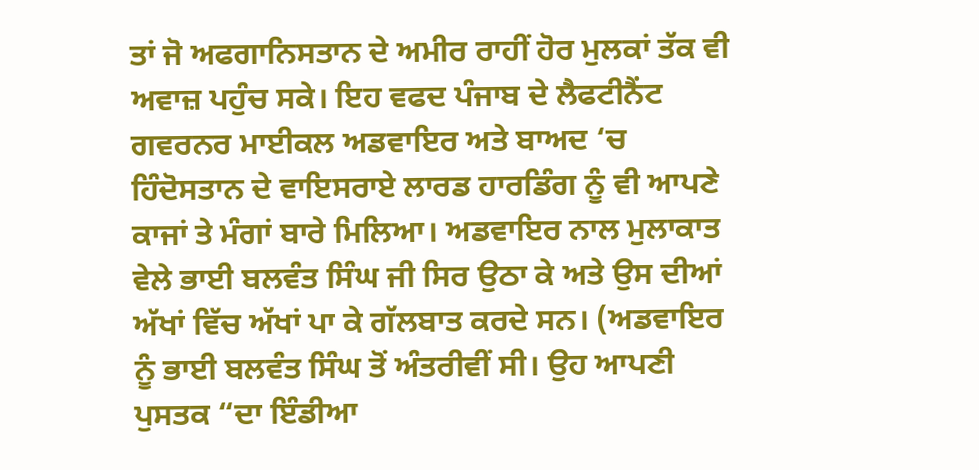ਤਾਂ ਜੋ ਅਫਗਾਨਿਸਤਾਨ ਦੇ ਅਮੀਰ ਰਾਹੀਂ ਹੋਰ ਮੁਲਕਾਂ ਤੱਕ ਵੀ ਅਵਾਜ਼ ਪਹੁੰਚ ਸਕੇ। ਇਹ ਵਫਦ ਪੰਜਾਬ ਦੇ ਲੈਫਟੀਨੈਂਟ ਗਵਰਨਰ ਮਾਈਕਲ ਅਡਵਾਇਰ ਅਤੇ ਬਾਅਦ ‘ਚ ਹਿੰਦੋਸਤਾਨ ਦੇ ਵਾਇਸਰਾਏ ਲਾਰਡ ਹਾਰਡਿੰਗ ਨੂੰ ਵੀ ਆਪਣੇ ਕਾਜਾਂ ਤੇ ਮੰਗਾਂ ਬਾਰੇ ਮਿਲਿਆ। ਅਡਵਾਇਰ ਨਾਲ ਮੁਲਾਕਾਤ ਵੇਲੇ ਭਾਈ ਬਲਵੰਤ ਸਿੰਘ ਜੀ ਸਿਰ ਉਠਾ ਕੇ ਅਤੇ ਉਸ ਦੀਆਂ ਅੱਖਾਂ ਵਿੱਚ ਅੱਖਾਂ ਪਾ ਕੇ ਗੱਲਬਾਤ ਕਰਦੇ ਸਨ। (ਅਡਵਾਇਰ ਨੂੰ ਭਾਈ ਬਲਵੰਤ ਸਿੰਘ ਤੋਂ ਅੰਤਰੀਵੀਂ ਸੀ। ਉਹ ਆਪਣੀ ਪੁਸਤਕ “ਦਾ ਇੰਡੀਆ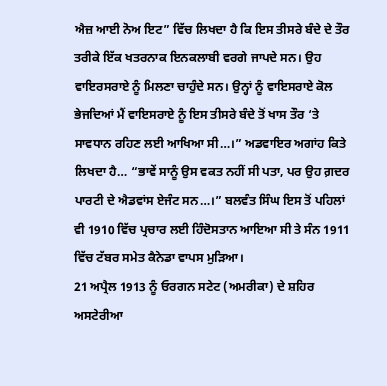ਐਜ਼ ਆਈ ਨੋਅ ਇਟ” ਵਿੱਚ ਲਿਖਦਾ ਹੈ ਕਿ ਇਸ ਤੀਸਰੇ ਬੰਦੇ ਦੇ ਤੌਰ ਤਰੀਕੇ ਇੱਕ ਖਤਰਨਾਕ ਇਨਕਲਾਬੀ ਵਰਗੇ ਜਾਪਦੇ ਸਨ। ਉਹ ਵਾਇਰਸਰਾਏ ਨੂੰ ਮਿਲਣਾ ਚਾਹੁੰਦੇ ਸਨ। ਉਨ੍ਹਾਂ ਨੂੰ ਵਾਇਸਰਾਏ ਕੋਲ ਭੇਜਦਿਆਂ ਮੈਂ ਵਾਇਸਰਾਏ ਨੂੰ ਇਸ ਤੀਸਰੇ ਬੰਦੇ ਤੋਂ ਖਾਸ ਤੌਰ ‘ਤੇ ਸਾਵਧਾਨ ਰਹਿਣ ਲਈ ਆਖਿਆ ਸੀ…।” ਅਡਵਾਇਰ ਅਗਾਂਹ ਕਿਤੇ ਲਿਖਦਾ ਹੈ… “ਭਾਵੇਂ ਸਾਨੂੰ ਉਸ ਵਕਤ ਨਹੀਂ ਸੀ ਪਤਾ, ਪਰ ਉਹ ਗ਼ਦਰ ਪਾਰਟੀ ਦੇ ਐਡਵਾਂਸ ਏਜੰਟ ਸਨ…।” ਬਲਵੰਤ ਸਿੰਘ ਇਸ ਤੋਂ ਪਹਿਲਾਂ ਵੀ 1910 ਵਿੱਚ ਪ੍ਰਚਾਰ ਲਈ ਹਿੰਦੋਸਤਾਨ ਆਇਆ ਸੀ ਤੇ ਸੰਨ 1911 ਵਿੱਚ ਟੱਬਰ ਸਮੇਤ ਕੈਨੇਡਾ ਵਾਪਸ ਮੁੜਿਆ।
21 ਅਪ੍ਰੈਲ 1913 ਨੂੰ ਓਰਗਨ ਸਟੇਟ (ਅਮਰੀਕਾ) ਦੇ ਸ਼ਹਿਰ ਅਸਟੇਰੀਆ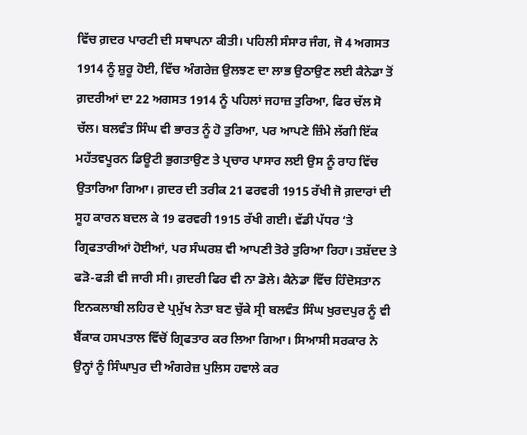ਵਿੱਚ ਗ਼ਦਰ ਪਾਰਟੀ ਦੀ ਸਥਾਪਨਾ ਕੀਤੀ। ਪਹਿਲੀ ਸੰਸਾਰ ਜੰਗ, ਜੋ 4 ਅਗਸਤ 1914 ਨੂੰ ਸ਼ੁਰੂ ਹੋਈ, ਵਿੱਚ ਅੰਗਰੇਜ਼ ਉਲਝਣ ਦਾ ਲਾਭ ਉਠਾਉਣ ਲਈ ਕੈਨੇਡਾ ਤੋਂ ਗ਼ਦਰੀਆਂ ਦਾ 22 ਅਗਸਤ 1914 ਨੂੰ ਪਹਿਲਾਂ ਜਹਾਜ਼ ਤੁਰਿਆ, ਫਿਰ ਚੱਲ ਸੋ ਚੱਲ। ਬਲਵੰਤ ਸਿੰਘ ਵੀ ਭਾਰਤ ਨੂੰ ਹੋ ਤੁਰਿਆ, ਪਰ ਆਪਣੇ ਜ਼ਿੰਮੇ ਲੱਗੀ ਇੱਕ ਮਹੱਤਵਪੂਰਨ ਡਿਊਟੀ ਭੁਗਤਾਉਣ ਤੇ ਪ੍ਰਚਾਰ ਪਾਸਾਰ ਲਈ ਉਸ ਨੂੰ ਰਾਹ ਵਿੱਚ ਉਤਾਰਿਆ ਗਿਆ। ਗ਼ਦਰ ਦੀ ਤਰੀਕ 21 ਫਰਵਰੀ 1915 ਰੱਖੀ ਜੋ ਗ਼ਦਾਰਾਂ ਦੀ ਸੂਹ ਕਾਰਨ ਬਦਲ ਕੇ 19 ਫਰਵਰੀ 1915 ਰੱਖੀ ਗਈ। ਵੱਡੀ ਪੱਧਰ ‘ਤੇ ਗ੍ਰਿਫਤਾਰੀਆਂ ਹੋਈਆਂ, ਪਰ ਸੰਘਰਸ਼ ਵੀ ਆਪਣੀ ਤੋਰੇ ਤੁਰਿਆ ਰਿਹਾ। ਤਸ਼ੱਦਦ ਤੇ ਫੜੋ-ਫੜੀ ਵੀ ਜਾਰੀ ਸੀ। ਗ਼ਦਰੀ ਫਿਰ ਵੀ ਨਾ ਡੋਲੇ। ਕੈਨੇਡਾ ਵਿੱਚ ਹਿੰਦੋਸਤਾਨ ਇਨਕਲਾਬੀ ਲਹਿਰ ਦੇ ਪ੍ਰਮੁੱਖ ਨੇਤਾ ਬਣ ਚੁੱਕੇ ਸ੍ਰੀ ਬਲਵੰਤ ਸਿੰਘ ਖੁਰਦਪੁਰ ਨੂੰ ਵੀ ਬੈਂਕਾਕ ਹਸਪਤਾਲ ਵਿੱਚੋਂ ਗ੍ਰਿਫਤਾਰ ਕਰ ਲਿਆ ਗਿਆ। ਸਿਆਸੀ ਸਰਕਾਰ ਨੇ ਉਨ੍ਹਾਂ ਨੂੰ ਸਿੰਘਾਪੁਰ ਦੀ ਅੰਗਰੇਜ਼ ਪੁਲਿਸ ਹਵਾਲੇ ਕਰ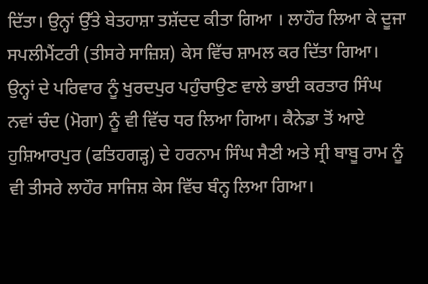ਦਿੱਤਾ। ਉਨ੍ਹਾਂ ਉੱਤੇ ਬੇਤਹਾਸ਼ਾ ਤਸ਼ੱਦਦ ਕੀਤਾ ਗਿਆ । ਲਾਹੌਰ ਲਿਆ ਕੇ ਦੂਜਾ ਸਪਲੀਮੈਂਟਰੀ (ਤੀਸਰੇ ਸਾਜ਼ਿਸ਼) ਕੇਸ ਵਿੱਚ ਸ਼ਾਮਲ ਕਰ ਦਿੱਤਾ ਗਿਆ। ਉਨ੍ਹਾਂ ਦੇ ਪਰਿਵਾਰ ਨੂੰ ਖੁਰਦਪੁਰ ਪਹੁੰਚਾਉਣ ਵਾਲੇ ਭਾਈ ਕਰਤਾਰ ਸਿੰਘ ਨਵਾਂ ਚੰਦ (ਮੋਗਾ) ਨੂੰ ਵੀ ਵਿੱਚ ਧਰ ਲਿਆ ਗਿਆ। ਕੈਨੇਡਾ ਤੋਂ ਆਏ ਹੁਸ਼ਿਆਰਪੁਰ (ਫਤਿਹਗੜ੍ਹ) ਦੇ ਹਰਨਾਮ ਸਿੰਘ ਸੈਣੀ ਅਤੇ ਸ੍ਰੀ ਬਾਬੂ ਰਾਮ ਨੂੰ ਵੀ ਤੀਸਰੇ ਲਾਹੌਰ ਸਾਜਿਸ਼ ਕੇਸ ਵਿੱਚ ਬੰਨ੍ਹ ਲਿਆ ਗਿਆ।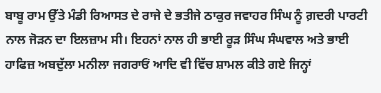ਬਾਬੂ ਰਾਮ ਉੱਤੇ ਮੰਡੀ ਰਿਆਸਤ ਦੇ ਰਾਜੇ ਦੇ ਭਤੀਜੇ ਠਾਕੁਰ ਜਵਾਹਰ ਸਿੰਘ ਨੂੰ ਗ਼ਦਰੀ ਪਾਰਟੀ ਨਾਲ ਜੋੜਨ ਦਾ ਇਲਜ਼ਾਮ ਸੀ। ਇਹਨਾਂ ਨਾਲ ਹੀ ਭਾਈ ਰੂੜ ਸਿੰਘ ਸੰਘਵਾਲ ਅਤੇ ਭਾਈ ਹਾਫਿਜ਼ ਅਬਦੁੱਲਾ ਮਨੀਲਾ ਜਗਰਾਓਂ ਆਦਿ ਵੀ ਵਿੱਚ ਸ਼ਾਮਲ ਕੀਤੇ ਗਏ ਜਿਨ੍ਹਾਂ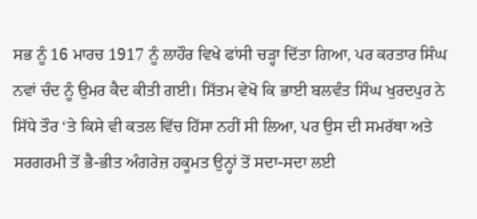ਸਭ ਨੂੰ 16 ਮਾਰਚ 1917 ਨੂੰ ਲਾਹੌਰ ਵਿਖੇ ਫਾਂਸੀ ਚੜ੍ਹਾ ਦਿੱਤਾ ਗਿਆ, ਪਰ ਕਰਤਾਰ ਸਿੰਘ ਨਵਾਂ ਚੰਦ ਨੂੰ ਉਮਰ ਕੈਦ ਕੀਤੀ ਗਈ। ਸਿੱਤਮ ਵੇਖੋ ਕਿ ਭਾਈ ਬਲਵੰਤ ਸਿੰਘ ਖੁਰਦਪੁਰ ਨੇ ਸਿੱਧੇ ਤੌਰ ‘ਤੇ ਕਿਸੇ ਵੀ ਕਤਲ ਵਿੱਚ ਹਿੱਸਾ ਨਹੀਂ ਸੀ ਲਿਆ, ਪਰ ਉਸ ਦੀ ਸਮਰੱਥਾ ਅਤੇ ਸਰਗਰਮੀ ਤੋਂ ਭੈ-ਭੀਤ ਅੰਗਰੇਜ਼ ਹਕੂਮਤ ਉਨ੍ਹਾਂ ਤੋਂ ਸਦਾ-ਸਦਾ ਲਈ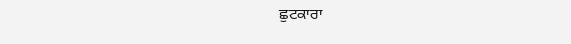ਛੁਟਕਾਰਾ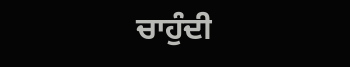ਚਾਹੁੰਦੀ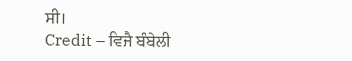ਸੀ।
Credit – ਵਿਜੈ ਬੰਬੇਲੀ